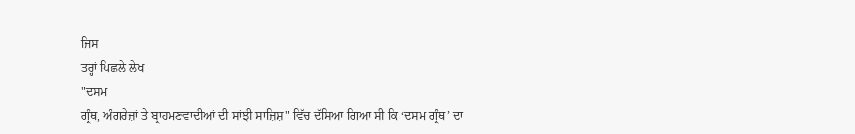ਜਿਸ
ਤਰ੍ਹਾਂ ਪਿਛਲੇ ਲੇਖ
"ਦਸਮ
ਗ੍ਰੰਥ, ਅੰਗਰੇਜ਼ਾਂ ਤੇ ਬ੍ਰਾਹਮਣਵਾਦੀਆਂ ਦੀ ਸਾਂਝੀ ਸਾਜ਼ਿਸ਼" ਵਿੱਚ ਦੱਸਿਆ ਗਿਆ ਸੀ ਕਿ ‘ਦਸਮ ਗ੍ਰੰਥ’ ਦਾ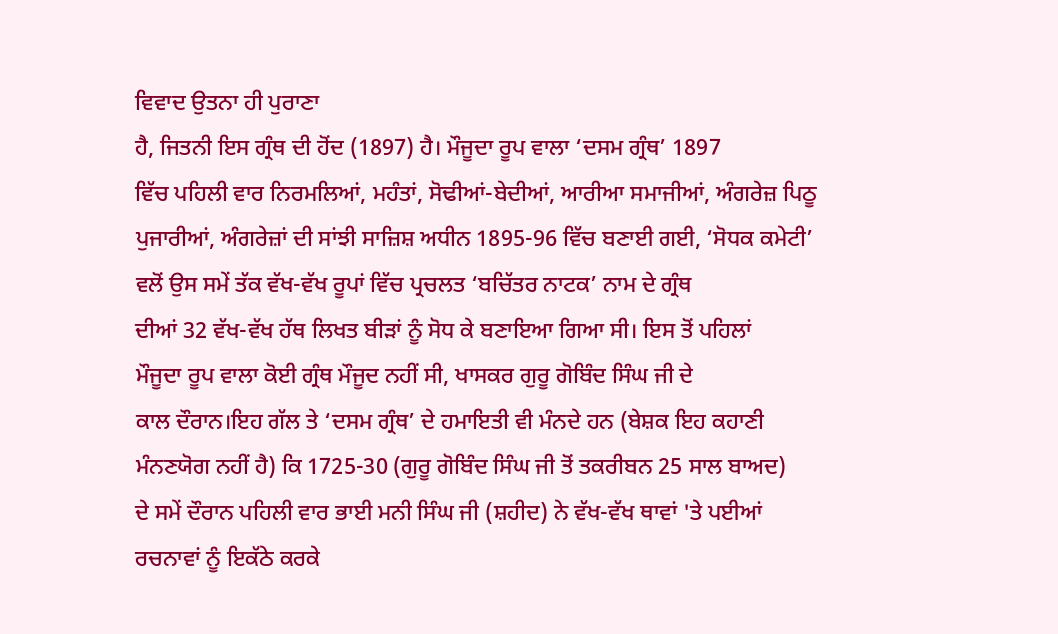ਵਿਵਾਦ ਉਤਨਾ ਹੀ ਪੁਰਾਣਾ
ਹੈ, ਜਿਤਨੀ ਇਸ ਗ੍ਰੰਥ ਦੀ ਹੋਂਦ (1897) ਹੈ। ਮੌਜੂਦਾ ਰੂਪ ਵਾਲਾ ‘ਦਸਮ ਗ੍ਰੰਥ’ 1897
ਵਿੱਚ ਪਹਿਲੀ ਵਾਰ ਨਿਰਮਲਿਆਂ, ਮਹੰਤਾਂ, ਸੋਢੀਆਂ-ਬੇਦੀਆਂ, ਆਰੀਆ ਸਮਾਜੀਆਂ, ਅੰਗਰੇਜ਼ ਪਿਠੂ
ਪੁਜਾਰੀਆਂ, ਅੰਗਰੇਜ਼ਾਂ ਦੀ ਸਾਂਝੀ ਸਾਜ਼ਿਸ਼ ਅਧੀਨ 1895-96 ਵਿੱਚ ਬਣਾਈ ਗਈ, ‘ਸੋਧਕ ਕਮੇਟੀ’
ਵਲੋਂ ਉਸ ਸਮੇਂ ਤੱਕ ਵੱਖ-ਵੱਖ ਰੂਪਾਂ ਵਿੱਚ ਪ੍ਰਚਲਤ ‘ਬਚਿੱਤਰ ਨਾਟਕ’ ਨਾਮ ਦੇ ਗ੍ਰੰਥ
ਦੀਆਂ 32 ਵੱਖ-ਵੱਖ ਹੱਥ ਲਿਖਤ ਬੀੜਾਂ ਨੂੰ ਸੋਧ ਕੇ ਬਣਾਇਆ ਗਿਆ ਸੀ। ਇਸ ਤੋਂ ਪਹਿਲਾਂ
ਮੌਜੂਦਾ ਰੂਪ ਵਾਲਾ ਕੋਈ ਗ੍ਰੰਥ ਮੌਜੂਦ ਨਹੀਂ ਸੀ, ਖਾਸਕਰ ਗੁਰੂ ਗੋਬਿੰਦ ਸਿੰਘ ਜੀ ਦੇ
ਕਾਲ ਦੌਰਾਨ।ਇਹ ਗੱਲ ਤੇ ‘ਦਸਮ ਗ੍ਰੰਥ’ ਦੇ ਹਮਾਇਤੀ ਵੀ ਮੰਨਦੇ ਹਨ (ਬੇਸ਼ਕ ਇਹ ਕਹਾਣੀ
ਮੰਨਣਯੋਗ ਨਹੀਂ ਹੈ) ਕਿ 1725-30 (ਗੁਰੂ ਗੋਬਿੰਦ ਸਿੰਘ ਜੀ ਤੋਂ ਤਕਰੀਬਨ 25 ਸਾਲ ਬਾਅਦ)
ਦੇ ਸਮੇਂ ਦੌਰਾਨ ਪਹਿਲੀ ਵਾਰ ਭਾਈ ਮਨੀ ਸਿੰਘ ਜੀ (ਸ਼ਹੀਦ) ਨੇ ਵੱਖ-ਵੱਖ ਥਾਵਾਂ 'ਤੇ ਪਈਆਂ
ਰਚਨਾਵਾਂ ਨੂੰ ਇਕੱਠੇ ਕਰਕੇ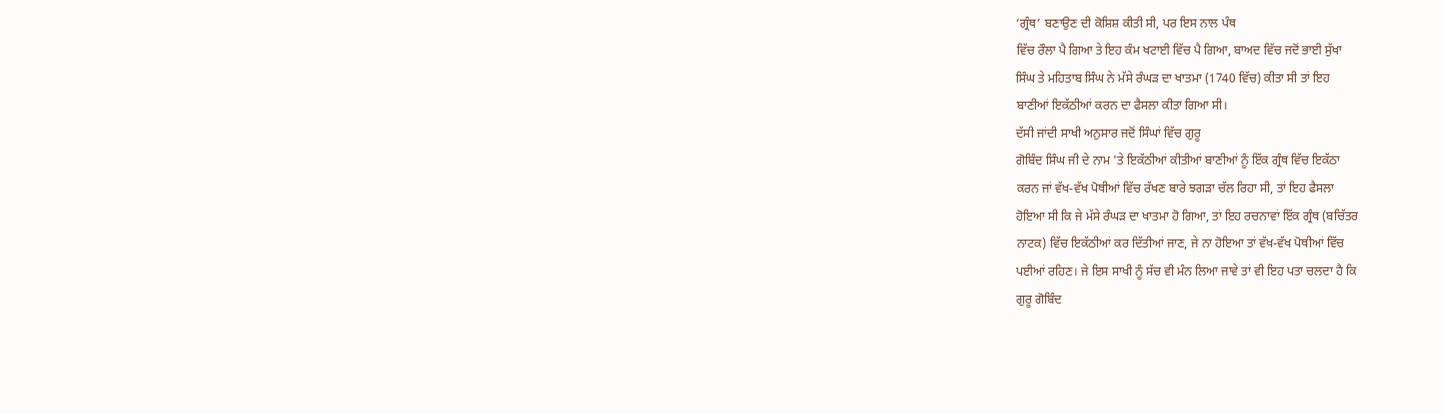‘ਗ੍ਰੰਥ’ ਬਣਾਉਣ ਦੀ ਕੋਸ਼ਿਸ਼ ਕੀਤੀ ਸੀ, ਪਰ ਇਸ ਨਾਲ ਪੰਥ
ਵਿੱਚ ਰੌਲਾ ਪੈ ਗਿਆ ਤੇ ਇਹ ਕੰਮ ਖਟਾਈ ਵਿੱਚ ਪੈ ਗਿਆ, ਬਾਅਦ ਵਿੱਚ ਜਦੋਂ ਭਾਈ ਸੁੱਖਾ
ਸਿੰਘ ਤੇ ਮਹਿਤਾਬ ਸਿੰਘ ਨੇ ਮੱਸੇ ਰੰਘੜ ਦਾ ਖਾਤਮਾ (1740 ਵਿੱਚ) ਕੀਤਾ ਸੀ ਤਾਂ ਇਹ
ਬਾਣੀਆਂ ਇਕੱਠੀਆਂ ਕਰਨ ਦਾ ਫੈਸਲਾ ਕੀਤਾ ਗਿਆ ਸੀ।
ਦੱਸੀ ਜਾਂਦੀ ਸਾਖੀ ਅਨੁਸਾਰ ਜਦੋਂ ਸਿੰਘਾਂ ਵਿੱਚ ਗੁਰੂ
ਗੋਬਿੰਦ ਸਿੰਘ ਜੀ ਦੇ ਨਾਮ 'ਤੇ ਇਕੱਠੀਆਂ ਕੀਤੀਆਂ ਬਾਣੀਆਂ ਨੂੰ ਇੱਕ ਗ੍ਰੰਥ ਵਿੱਚ ਇਕੱਠਾ
ਕਰਨ ਜਾਂ ਵੱਖ-ਵੱਖ ਪੋਥੀਆਂ ਵਿੱਚ ਰੱਖਣ ਬਾਰੇ ਝਗੜਾ ਚੱਲ ਰਿਹਾ ਸੀ, ਤਾਂ ਇਹ ਫੈਸਲਾ
ਹੋਇਆ ਸੀ ਕਿ ਜੇ ਮੱਸੇ ਰੰਘੜ ਦਾ ਖਾਤਮਾ ਹੋ ਗਿਆ, ਤਾਂ ਇਹ ਰਚਨਾਵਾਂ ਇੱਕ ਗ੍ਰੰਥ (ਬਚਿੱਤਰ
ਨਾਟਕ) ਵਿੱਚ ਇਕੱਠੀਆਂ ਕਰ ਦਿੱਤੀਆਂ ਜਾਣ, ਜੇ ਨਾ ਹੋਇਆ ਤਾਂ ਵੱਖ-ਵੱਖ ਪੋਥੀਆਂ ਵਿੱਚ
ਪਈਆਂ ਰਹਿਣ। ਜੇ ਇਸ ਸਾਖੀ ਨੂੰ ਸੱਚ ਵੀ ਮੰਨ ਲਿਆ ਜਾਵੇ ਤਾਂ ਵੀ ਇਹ ਪਤਾ ਚਲਦਾ ਹੈ ਕਿ
ਗੁਰੂ ਗੋਬਿੰਦ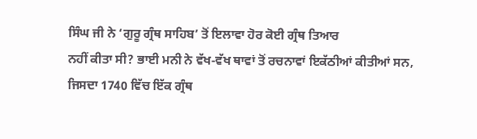ਸਿੰਘ ਜੀ ਨੇ ‘ਗੁਰੂ ਗ੍ਰੰਥ ਸਾਹਿਬ’ ਤੋਂ ਇਲਾਵਾ ਹੋਰ ਕੋਈ ਗ੍ਰੰਥ ਤਿਆਰ
ਨਹੀਂ ਕੀਤਾ ਸੀ? ਭਾਈ ਮਨੀ ਨੇ ਵੱਖ-ਵੱਖ ਥਾਵਾਂ ਤੋਂ ਰਚਨਾਵਾਂ ਇਕੱਠੀਆਂ ਕੀਤੀਆਂ ਸਨ,
ਜਿਸਦਾ 1740 ਵਿੱਚ ਇੱਕ ਗ੍ਰੰਥ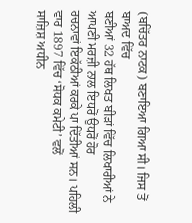(ਬਚਿੱਤਰ ਨਾਟਕ) ਬਣਾਇਆ ਗਿਆ ਸੀ। ਜਿਸ ਤੋਂ ਬਾਅਦ ਵਿੱਚ
ਬਣੀਆਂ 32 ਹੱਥ ਲਿਖਤ ਬੀੜਾਂ ਵਿੱਚ ਲਿਖਾਰੀਆਂ ਨੇ ਆਪਣੀ ਮਰਜ਼ੀ ਨਾਲ ਇਧਰੋਂ ਉਧਰੋਂ ਹੋਰ
ਰਚਨਾਵਾਂ ਇਕੱਠੀਆਂ ਕਰਕੇ ਪਾ ਦਿੱਤੀਆਂ ਸਨ। ਪਹਿਲੀ ਵਾਰ 1897 ਵਿੱਚ ‘ਸੋਧਕ ਕਮੇਟੀ’ ਵਲੋਂ
ਸਾਜ਼ਿਸ਼ ਅਧੀਨ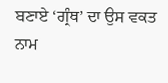ਬਣਾਏ ‘ਗ੍ਰੰਥ’ ਦਾ ਉਸ ਵਕਤ ਨਾਮ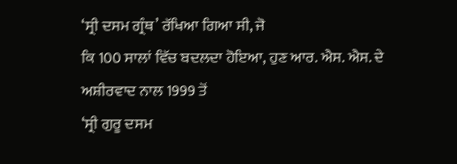‘ਸ੍ਰੀ ਦਸਮ ਗ੍ਰੰਥ’ ਰੱਖਿਆ ਗਿਆ ਸੀ, ਜੋ
ਕਿ 100 ਸਾਲਾਂ ਵਿੱਚ ਬਦਲਦਾ ਹੋਇਆ, ਹੁਣ ਆਰ. ਐਸ. ਐਸ. ਦੇ ਅਸ਼ੀਰਵਾਦ ਨਾਲ 1999 ਤੋਂ
‘ਸ੍ਰੀ ਗੁਰੂ ਦਸਮ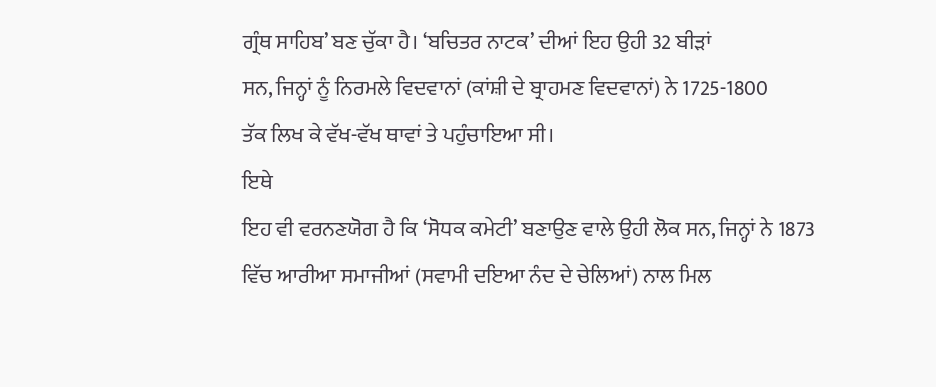ਗ੍ਰੰਥ ਸਾਹਿਬ’ ਬਣ ਚੁੱਕਾ ਹੈ। ‘ਬਚਿਤਰ ਨਾਟਕ’ ਦੀਆਂ ਇਹ ਉਹੀ 32 ਬੀੜਾਂ
ਸਨ, ਜਿਨ੍ਹਾਂ ਨੂੰ ਨਿਰਮਲੇ ਵਿਦਵਾਨਾਂ (ਕਾਂਸ਼ੀ ਦੇ ਬ੍ਰਾਹਮਣ ਵਿਦਵਾਨਾਂ) ਨੇ 1725-1800
ਤੱਕ ਲਿਖ ਕੇ ਵੱਖ-ਵੱਖ ਥਾਵਾਂ ਤੇ ਪਹੁੰਚਾਇਆ ਸੀ।
ਇਥੇ
ਇਹ ਵੀ ਵਰਨਣਯੋਗ ਹੈ ਕਿ ‘ਸੋਧਕ ਕਮੇਟੀ’ ਬਣਾਉਣ ਵਾਲੇ ਉਹੀ ਲੋਕ ਸਨ, ਜਿਨ੍ਹਾਂ ਨੇ 1873
ਵਿੱਚ ਆਰੀਆ ਸਮਾਜੀਆਂ (ਸਵਾਮੀ ਦਇਆ ਨੰਦ ਦੇ ਚੇਲਿਆਂ) ਨਾਲ ਮਿਲ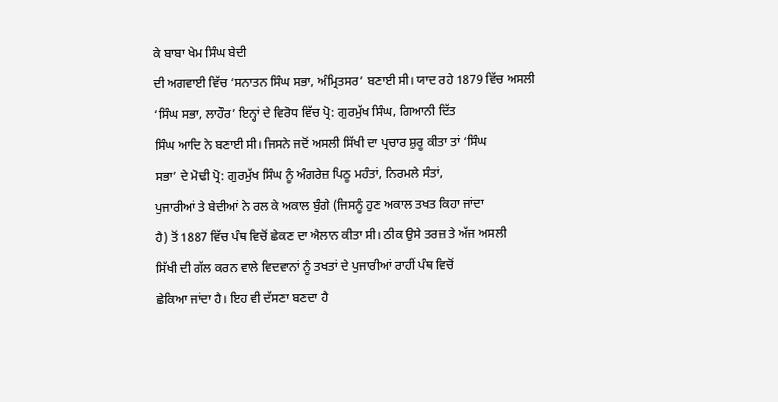ਕੇ ਬਾਬਾ ਖੇਮ ਸਿੰਘ ਬੇਦੀ
ਦੀ ਅਗਵਾਈ ਵਿੱਚ ‘ਸਨਾਤਨ ਸਿੰਘ ਸਭਾ, ਅੰਮ੍ਰਿਤਸਰ’ ਬਣਾਈ ਸੀ। ਯਾਦ ਰਹੇ 1879 ਵਿੱਚ ਅਸਲੀ
‘ਸਿੰਘ ਸਭਾ, ਲਾਹੌਰ’ ਇਨ੍ਹਾਂ ਦੇ ਵਿਰੋਧ ਵਿੱਚ ਪ੍ਰੋ: ਗੁਰਮੁੱਖ ਸਿੰਘ, ਗਿਆਨੀ ਦਿੱਤ
ਸਿੰਘ ਆਦਿ ਨੇ ਬਣਾਈ ਸੀ। ਜਿਸਨੇ ਜਦੋਂ ਅਸਲੀ ਸਿੱਖੀ ਦਾ ਪ੍ਰਚਾਰ ਸ਼ੁਰੂ ਕੀਤਾ ਤਾਂ ‘ਸਿੰਘ
ਸਭਾ’ ਦੇ ਮੋਢੀ ਪ੍ਰੋ: ਗੁਰਮੁੱਖ ਸਿੰਘ ਨੂੰ ਅੰਗਰੇਜ਼ ਪਿਠੂ ਮਹੰਤਾਂ, ਨਿਰਮਲੇ ਸੰਤਾਂ,
ਪੁਜਾਰੀਆਂ ਤੇ ਬੇਦੀਆਂ ਨੇ ਰਲ ਕੇ ਅਕਾਲ ਬੁੰਗੇ (ਜਿਸਨੂੰ ਹੁਣ ਅਕਾਲ ਤਖਤ ਕਿਹਾ ਜਾਂਦਾ
ਹੈ) ਤੋਂ 1887 ਵਿੱਚ ਪੰਥ ਵਿਚੋਂ ਛੇਕਣ ਦਾ ਐਲਾਨ ਕੀਤਾ ਸੀ। ਠੀਕ ਉਸੇ ਤਰਜ਼ ਤੇ ਅੱਜ ਅਸਲੀ
ਸਿੱਖੀ ਦੀ ਗੱਲ ਕਰਨ ਵਾਲੇ ਵਿਦਵਾਨਾਂ ਨੂੰ ਤਖਤਾਂ ਦੇ ਪੁਜਾਰੀਆਂ ਰਾਹੀਂ ਪੰਥ ਵਿਚੋਂ
ਛੇਕਿਆ ਜਾਂਦਾ ਹੈ। ਇਹ ਵੀ ਦੱਸਣਾ ਬਣਦਾ ਹੈ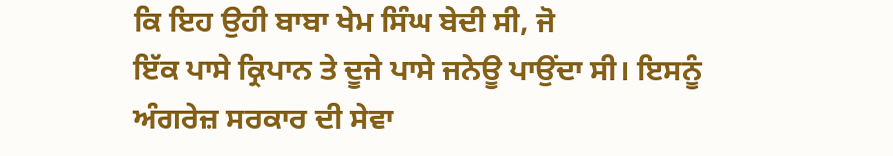ਕਿ ਇਹ ਉਹੀ ਬਾਬਾ ਖੇਮ ਸਿੰਘ ਬੇਦੀ ਸੀ, ਜੋ
ਇੱਕ ਪਾਸੇ ਕ੍ਰਿਪਾਨ ਤੇ ਦੂਜੇ ਪਾਸੇ ਜਨੇਊ ਪਾਉਂਦਾ ਸੀ। ਇਸਨੂੰ ਅੰਗਰੇਜ਼ ਸਰਕਾਰ ਦੀ ਸੇਵਾ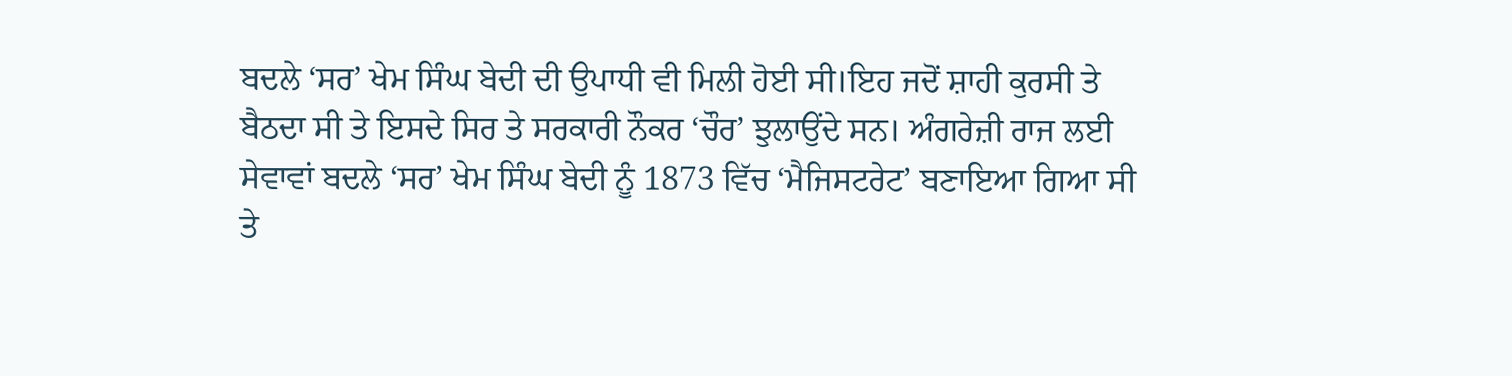ਬਦਲੇ ‘ਸਰ’ ਖੇਮ ਸਿੰਘ ਬੇਦੀ ਦੀ ਉਪਾਧੀ ਵੀ ਮਿਲੀ ਹੋਈ ਸੀ।ਇਹ ਜਦੋਂ ਸ਼ਾਹੀ ਕੁਰਸੀ ਤੇ
ਬੈਠਦਾ ਸੀ ਤੇ ਇਸਦੇ ਸਿਰ ਤੇ ਸਰਕਾਰੀ ਨੌਕਰ ‘ਚੌਰ’ ਝੁਲਾਉਂਦੇ ਸਨ। ਅੰਗਰੇਜ਼ੀ ਰਾਜ ਲਈ
ਸੇਵਾਵਾਂ ਬਦਲੇ ‘ਸਰ’ ਖੇਮ ਸਿੰਘ ਬੇਦੀ ਨੂੰ 1873 ਵਿੱਚ ‘ਮੈਜਿਸਟਰੇਟ’ ਬਣਾਇਆ ਗਿਆ ਸੀ
ਤੇ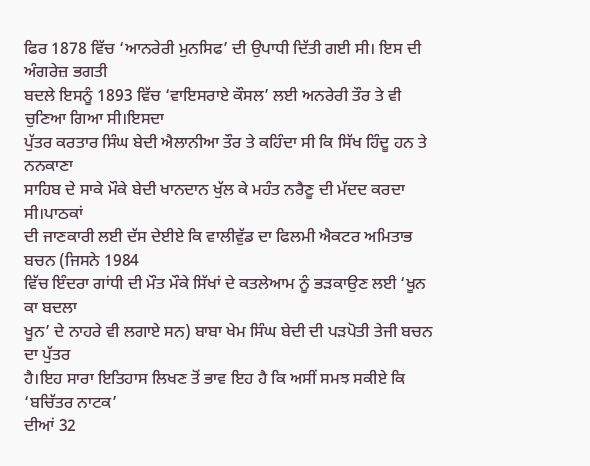ਫਿਰ 1878 ਵਿੱਚ ‘ਆਨਰੇਰੀ ਮੁਨਸਿਫ’ ਦੀ ਉਪਾਧੀ ਦਿੱਤੀ ਗਈ ਸੀ। ਇਸ ਦੀ ਅੰਗਰੇਜ਼ ਭਗਤੀ
ਬਦਲੇ ਇਸਨੂੰ 1893 ਵਿੱਚ ‘ਵਾਇਸਰਾਏ ਕੌਸਲ’ ਲਈ ਅਨਰੇਰੀ ਤੌਰ ਤੇ ਵੀ ਚੁਣਿਆ ਗਿਆ ਸੀ।ਇਸਦਾ
ਪੁੱਤਰ ਕਰਤਾਰ ਸਿੰਘ ਬੇਦੀ ਐਲਾਨੀਆ ਤੌਰ ਤੇ ਕਹਿੰਦਾ ਸੀ ਕਿ ਸਿੱਖ ਹਿੰਦੂ ਹਨ ਤੇ ਨਨਕਾਣਾ
ਸਾਹਿਬ ਦੇ ਸਾਕੇ ਮੌਕੇ ਬੇਦੀ ਖਾਨਦਾਨ ਖੁੱਲ ਕੇ ਮਹੰਤ ਨਰੈਣੂ ਦੀ ਮੱਦਦ ਕਰਦਾ ਸੀ।ਪਾਠਕਾਂ
ਦੀ ਜਾਣਕਾਰੀ ਲਈ ਦੱਸ ਦੇਈਏ ਕਿ ਵਾਲੀਵੁੱਡ ਦਾ ਫਿਲਮੀ ਐਕਟਰ ਅਮਿਤਾਭ ਬਚਨ (ਜਿਸਨੇ 1984
ਵਿੱਚ ਇੰਦਰਾ ਗਾਂਧੀ ਦੀ ਮੌਤ ਮੌਕੇ ਸਿੱਖਾਂ ਦੇ ਕਤਲੇਆਮ ਨੂੰ ਭੜਕਾਉਣ ਲਈ ‘ਖੂਨ ਕਾ ਬਦਲਾ
ਖੂਨ’ ਦੇ ਨਾਹਰੇ ਵੀ ਲਗਾਏ ਸਨ) ਬਾਬਾ ਖੇਮ ਸਿੰਘ ਬੇਦੀ ਦੀ ਪੜਪੋਤੀ ਤੇਜੀ ਬਚਨ ਦਾ ਪੁੱਤਰ
ਹੈ।ਇਹ ਸਾਰਾ ਇਤਿਹਾਸ ਲਿਖਣ ਤੋਂ ਭਾਵ ਇਹ ਹੈ ਕਿ ਅਸੀਂ ਸਮਝ ਸਕੀਏ ਕਿ ‘ਬਚਿੱਤਰ ਨਾਟਕ’
ਦੀਆਂ 32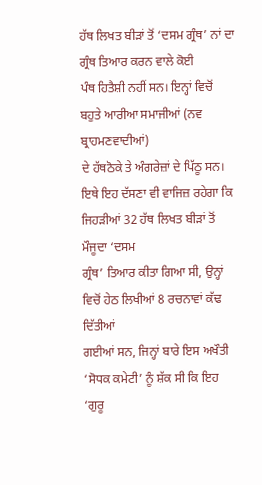ਹੱਥ ਲਿਖਤ ਬੀੜਾਂ ਤੋਂ ‘ਦਸਮ ਗ੍ਰੰਥ’ ਨਾਂ ਦਾ ਗ੍ਰੰਥ ਤਿਆਰ ਕਰਨ ਵਾਲੇ ਕੋਈ
ਪੰਥ ਹਿਤੈਸ਼ੀ ਨਹੀਂ ਸਨ। ਇਨ੍ਹਾਂ ਵਿਚੋਂ ਬਹੁਤੇ ਆਰੀਆ ਸਮਾਜੀਆਂ (ਨਵ ਬ੍ਰਾਹਮਣਵਾਦੀਆਂ)
ਦੇ ਹੱਥਠੋਕੇ ਤੇ ਅੰਗਰੇਜ਼ਾਂ ਦੇ ਪਿੱਠੂ ਸਨ।
ਇਥੇ ਇਹ ਦੱਸਣਾ ਵੀ ਵਾਜਿਜ਼ ਰਹੇਗਾ ਕਿ ਜਿਹੜੀਆਂ 32 ਹੱਥ ਲਿਖਤ ਬੀੜਾਂ ਤੋਂ ਮੌਜੂਦਾ ‘ਦਸਮ
ਗ੍ਰੰਥ’ ਤਿਆਰ ਕੀਤਾ ਗਿਆ ਸੀ, ਉਨ੍ਹਾਂ ਵਿਚੋਂ ਹੇਠ ਲਿਖੀਆਂ 8 ਰਚਨਾਵਾਂ ਕੱਢ ਦਿੱਤੀਆਂ
ਗਈਆਂ ਸਨ, ਜਿਨ੍ਹਾਂ ਬਾਰੇ ਇਸ ਅਖੌਤੀ ‘ਸੋਧਕ ਕਮੇਟੀ’ ਨੂੰ ਸ਼ੱਕ ਸੀ ਕਿ ਇਹ ‘ਗੁਰੂ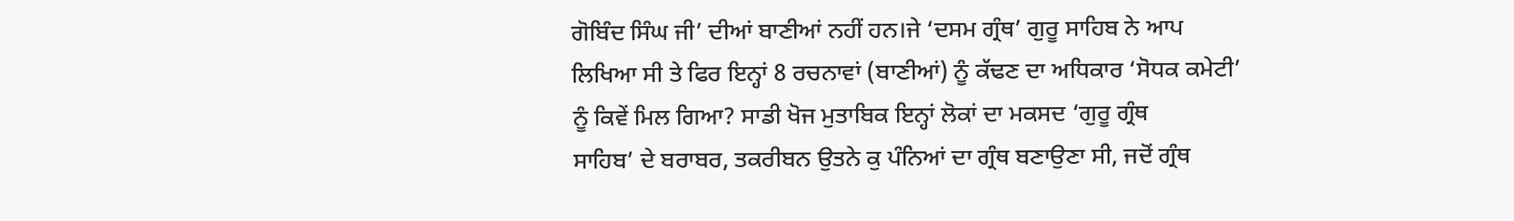ਗੋਬਿੰਦ ਸਿੰਘ ਜੀ’ ਦੀਆਂ ਬਾਣੀਆਂ ਨਹੀਂ ਹਨ।ਜੇ ‘ਦਸਮ ਗ੍ਰੰਥ’ ਗੁਰੂ ਸਾਹਿਬ ਨੇ ਆਪ
ਲਿਖਿਆ ਸੀ ਤੇ ਫਿਰ ਇਨ੍ਹਾਂ 8 ਰਚਨਾਵਾਂ (ਬਾਣੀਆਂ) ਨੂੰ ਕੱਢਣ ਦਾ ਅਧਿਕਾਰ ‘ਸੋਧਕ ਕਮੇਟੀ’
ਨੂੰ ਕਿਵੇਂ ਮਿਲ ਗਿਆ? ਸਾਡੀ ਖੋਜ ਮੁਤਾਬਿਕ ਇਨ੍ਹਾਂ ਲੋਕਾਂ ਦਾ ਮਕਸਦ ‘ਗੁਰੂ ਗ੍ਰੰਥ
ਸਾਹਿਬ’ ਦੇ ਬਰਾਬਰ, ਤਕਰੀਬਨ ਉਤਨੇ ਕੁ ਪੰਨਿਆਂ ਦਾ ਗ੍ਰੰਥ ਬਣਾਉਣਾ ਸੀ, ਜਦੋਂ ਗ੍ਰੰਥ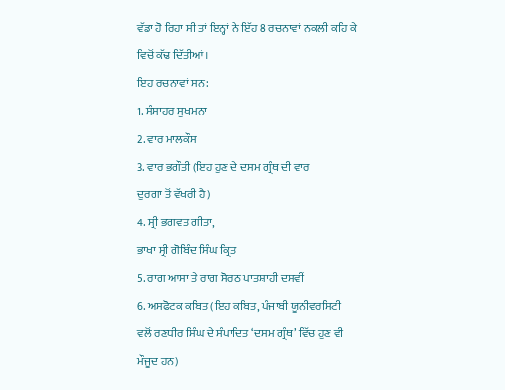ਵੱਡਾ ਹੋ ਰਿਹਾ ਸੀ ਤਾਂ ਇਨ੍ਹਾਂ ਨੇ ਇੱਹ 8 ਰਚਨਾਵਾਂ ਨਕਲੀ ਕਹਿ ਕੇ ਵਿਚੋਂ ਕੱਢ ਦਿੱਤੀਆਂ।
ਇਹ ਰਚਨਾਵਾਂ ਸਨ:
1. ਸੰਸਾਹਰ ਸੁਖਮਨਾ
2. ਵਾਰ ਮਾਲਕੌਸ
3. ਵਾਰ ਭਗੌਤੀ (ਇਹ ਹੁਣ ਦੇ ਦਸਮ ਗ੍ਰੰਥ ਦੀ ਵਾਰ
ਦੁਰਗਾ ਤੋਂ ਵੱਖਰੀ ਹੈ)
4. ਸ੍ਰੀ ਭਗਵਤ ਗੀਤਾ,
ਭਾਖਾ ਸ੍ਰੀ ਗੋਬਿੰਦ ਸਿੰਘ ਕ੍ਰਿਤ
5. ਰਾਗ ਆਸਾ ਤੇ ਰਾਗ ਸੋਰਠ ਪਾਤਸ਼ਾਹੀ ਦਸਵੀਂ
6. ਅਸਫੋਟਕ ਕਬਿਤ (ਇਹ ਕਬਿਤ, ਪੰਜਾਬੀ ਯੂਨੀਵਰਸਿਟੀ
ਵਲੋਂ ਰਣਧੀਰ ਸਿੰਘ ਦੇ ਸੰਪਾਦਿਤ ‘ਦਸਮ ਗ੍ਰੰਥ’ ਵਿੱਚ ਹੁਣ ਵੀ ਮੌਜੂਦ ਹਨ)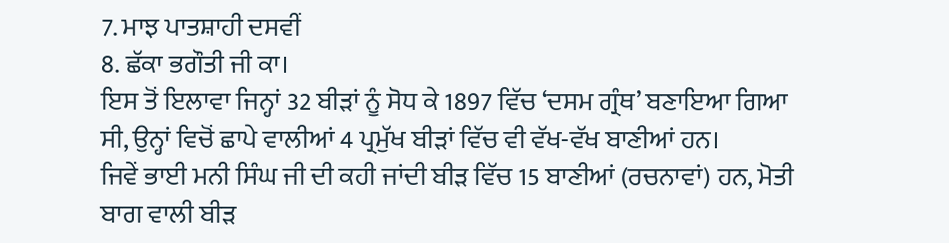7. ਮਾਝ ਪਾਤਸ਼ਾਹੀ ਦਸਵੀਂ
8. ਛੱਕਾ ਭਗੌਤੀ ਜੀ ਕਾ।
ਇਸ ਤੋਂ ਇਲਾਵਾ ਜਿਨ੍ਹਾਂ 32 ਬੀੜਾਂ ਨੂੰ ਸੋਧ ਕੇ 1897 ਵਿੱਚ ‘ਦਸਮ ਗ੍ਰੰਥ’ ਬਣਾਇਆ ਗਿਆ
ਸੀ, ਉਨ੍ਹਾਂ ਵਿਚੋਂ ਛਾਪੇ ਵਾਲੀਆਂ 4 ਪ੍ਰਮੁੱਖ ਬੀੜਾਂ ਵਿੱਚ ਵੀ ਵੱਖ-ਵੱਖ ਬਾਣੀਆਂ ਹਨ।
ਜਿਵੇਂ ਭਾਈ ਮਨੀ ਸਿੰਘ ਜੀ ਦੀ ਕਹੀ ਜਾਂਦੀ ਬੀੜ ਵਿੱਚ 15 ਬਾਣੀਆਂ (ਰਚਨਾਵਾਂ) ਹਨ, ਮੋਤੀ
ਬਾਗ ਵਾਲੀ ਬੀੜ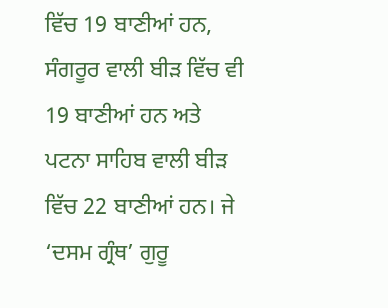ਵਿੱਚ 19 ਬਾਣੀਆਂ ਹਨ, ਸੰਗਰੂਰ ਵਾਲੀ ਬੀੜ ਵਿੱਚ ਵੀ 19 ਬਾਣੀਆਂ ਹਨ ਅਤੇ
ਪਟਨਾ ਸਾਹਿਬ ਵਾਲੀ ਬੀੜ ਵਿੱਚ 22 ਬਾਣੀਆਂ ਹਨ। ਜੇ ‘ਦਸਮ ਗ੍ਰੰਥ’ ਗੁਰੂ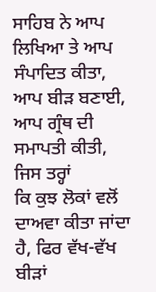ਸਾਹਿਬ ਨੇ ਆਪ
ਲਿਖਿਆ ਤੇ ਆਪ ਸੰਪਾਦਿਤ ਕੀਤਾ, ਆਪ ਬੀੜ ਬਣਾਈ, ਆਪ ਗ੍ਰੰਥ ਦੀ ਸਮਾਪਤੀ ਕੀਤੀ, ਜਿਸ ਤਰ੍ਹਾਂ
ਕਿ ਕੁਝ ਲੋਕਾਂ ਵਲੋਂ ਦਾਅਵਾ ਕੀਤਾ ਜਾਂਦਾ ਹੈ, ਫਿਰ ਵੱਖ-ਵੱਖ ਬੀੜਾਂ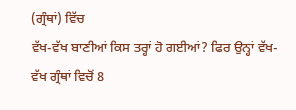(ਗ੍ਰੰਥਾਂ) ਵਿੱਚ
ਵੱਖ-ਵੱਖ ਬਾਣੀਆਂ ਕਿਸ ਤਰ੍ਹਾਂ ਹੋ ਗਈਆਂ? ਫਿਰ ਉਨ੍ਹਾਂ ਵੱਖ-ਵੱਖ ਗ੍ਰੰਥਾਂ ਵਿਚੋਂ 8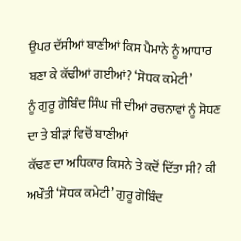ਉਪਰ ਦੱਸੀਆਂ ਬਾਣੀਆਂ ਕਿਸ ਪੈਮਾਨੇ ਨੂੰ ਆਧਾਰ ਬਣਾ ਕੇ ਕੱਢੀਆਂ ਗਈਆਂ? ‘ਸੋਧਕ ਕਮੇਟੀ’
ਨੂੰ ਗੁਰੂ ਗੋਬਿੰਦ ਸਿੰਘ ਜੀ ਦੀਆਂ ਰਚਨਾਵਾਂ ਨੂੰ ਸੋਧਣ ਦਾ ਤੇ ਬੀੜਾਂ ਵਿਚੋਂ ਬਾਣੀਆਂ
ਕੱਢਣ ਦਾ ਅਧਿਕਾਰ ਕਿਸਨੇ ਤੇ ਕਦੋਂ ਦਿੱਤਾ ਸੀ? ਕੀ ਅਖੌਤੀ ‘ਸੋਧਕ ਕਮੇਟੀ’ ਗੁਰੂ ਗੋਬਿੰਦ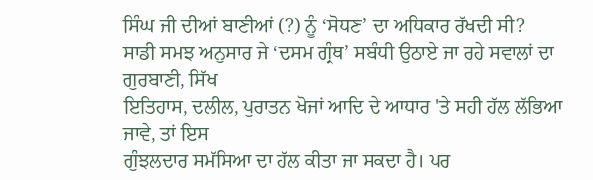ਸਿੰਘ ਜੀ ਦੀਆਂ ਬਾਣੀਆਂ (?) ਨੂੰ ‘ਸੋਧਣ’ ਦਾ ਅਧਿਕਾਰ ਰੱਖਦੀ ਸੀ?
ਸਾਡੀ ਸਮਝ ਅਨੁਸਾਰ ਜੇ ‘ਦਸਮ ਗ੍ਰੰਥ’ ਸਬੰਧੀ ਉਠਾਏ ਜਾ ਰਹੇ ਸਵਾਲਾਂ ਦਾ ਗੁਰਬਾਣੀ, ਸਿੱਖ
ਇਤਿਹਾਸ, ਦਲੀਲ, ਪੁਰਾਤਨ ਖੋਜਾਂ ਆਦਿ ਦੇ ਆਧਾਰ 'ਤੇ ਸਹੀ ਹੱਲ ਲੱਭਿਆ ਜਾਵੇ, ਤਾਂ ਇਸ
ਗੁੰਝਲਦਾਰ ਸਮੱਸਿਆ ਦਾ ਹੱਲ ਕੀਤਾ ਜਾ ਸਕਦਾ ਹੈ। ਪਰ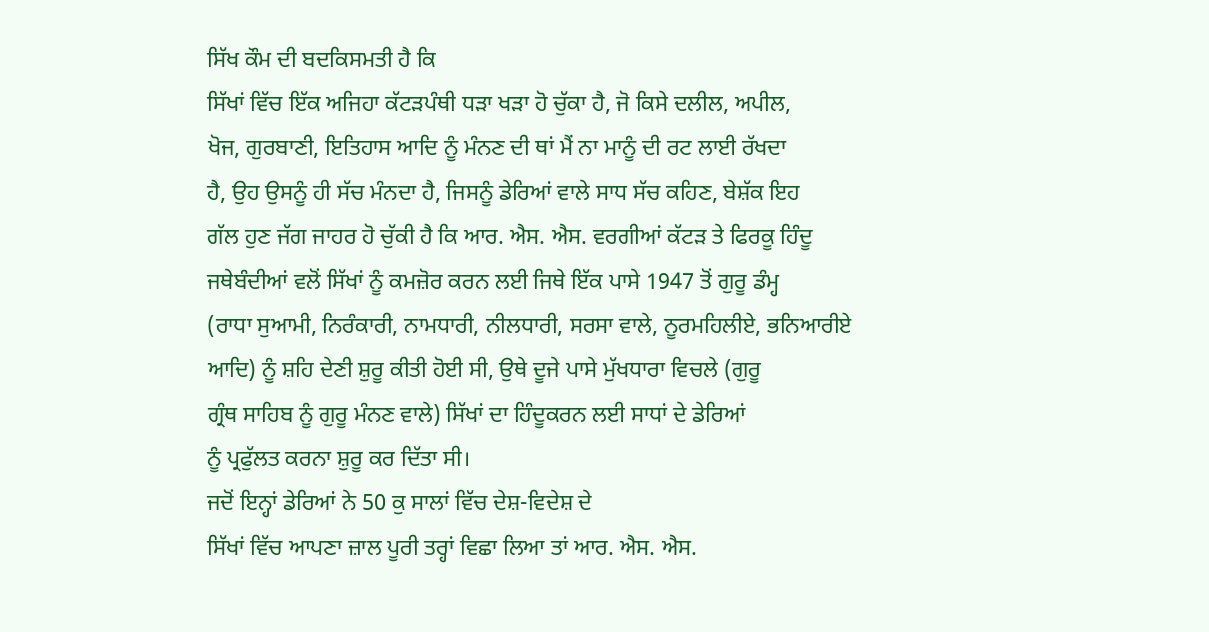ਸਿੱਖ ਕੌਮ ਦੀ ਬਦਕਿਸਮਤੀ ਹੈ ਕਿ
ਸਿੱਖਾਂ ਵਿੱਚ ਇੱਕ ਅਜਿਹਾ ਕੱਟੜਪੰਥੀ ਧੜਾ ਖੜਾ ਹੋ ਚੁੱਕਾ ਹੈ, ਜੋ ਕਿਸੇ ਦਲੀਲ, ਅਪੀਲ,
ਖੋਜ, ਗੁਰਬਾਣੀ, ਇਤਿਹਾਸ ਆਦਿ ਨੂੰ ਮੰਨਣ ਦੀ ਥਾਂ ਮੈਂ ਨਾ ਮਾਨੂੰ ਦੀ ਰਟ ਲਾਈ ਰੱਖਦਾ
ਹੈ, ਉਹ ਉਸਨੂੰ ਹੀ ਸੱਚ ਮੰਨਦਾ ਹੈ, ਜਿਸਨੂੰ ਡੇਰਿਆਂ ਵਾਲੇ ਸਾਧ ਸੱਚ ਕਹਿਣ, ਬੇਸ਼ੱਕ ਇਹ
ਗੱਲ ਹੁਣ ਜੱਗ ਜਾਹਰ ਹੋ ਚੁੱਕੀ ਹੈ ਕਿ ਆਰ. ਐਸ. ਐਸ. ਵਰਗੀਆਂ ਕੱਟੜ ਤੇ ਫਿਰਕੂ ਹਿੰਦੂ
ਜਥੇਬੰਦੀਆਂ ਵਲੋਂ ਸਿੱਖਾਂ ਨੂੰ ਕਮਜ਼ੋਰ ਕਰਨ ਲਈ ਜਿਥੇ ਇੱਕ ਪਾਸੇ 1947 ਤੋਂ ਗੁਰੂ ਡੰਮ੍ਹ
(ਰਾਧਾ ਸੁਆਮੀ, ਨਿਰੰਕਾਰੀ, ਨਾਮਧਾਰੀ, ਨੀਲਧਾਰੀ, ਸਰਸਾ ਵਾਲੇ, ਨੂਰਮਹਿਲੀਏ, ਭਨਿਆਰੀਏ
ਆਦਿ) ਨੂੰ ਸ਼ਹਿ ਦੇਣੀ ਸ਼ੁਰੂ ਕੀਤੀ ਹੋਈ ਸੀ, ਉਥੇ ਦੂਜੇ ਪਾਸੇ ਮੁੱਖਧਾਰਾ ਵਿਚਲੇ (ਗੁਰੂ
ਗ੍ਰੰਥ ਸਾਹਿਬ ਨੂੰ ਗੁਰੂ ਮੰਨਣ ਵਾਲੇ) ਸਿੱਖਾਂ ਦਾ ਹਿੰਦੂਕਰਨ ਲਈ ਸਾਧਾਂ ਦੇ ਡੇਰਿਆਂ
ਨੂੰ ਪ੍ਰਫੁੱਲਤ ਕਰਨਾ ਸ਼ੁਰੂ ਕਰ ਦਿੱਤਾ ਸੀ।
ਜਦੋਂ ਇਨ੍ਹਾਂ ਡੇਰਿਆਂ ਨੇ 50 ਕੁ ਸਾਲਾਂ ਵਿੱਚ ਦੇਸ਼-ਵਿਦੇਸ਼ ਦੇ
ਸਿੱਖਾਂ ਵਿੱਚ ਆਪਣਾ ਜ਼ਾਲ ਪੂਰੀ ਤਰ੍ਹਾਂ ਵਿਛਾ ਲਿਆ ਤਾਂ ਆਰ. ਐਸ. ਐਸ.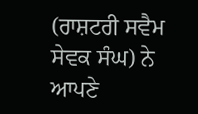(ਰਾਸ਼ਟਰੀ ਸਵੈਮ
ਸੇਵਕ ਸੰਘ) ਨੇ ਆਪਣੇ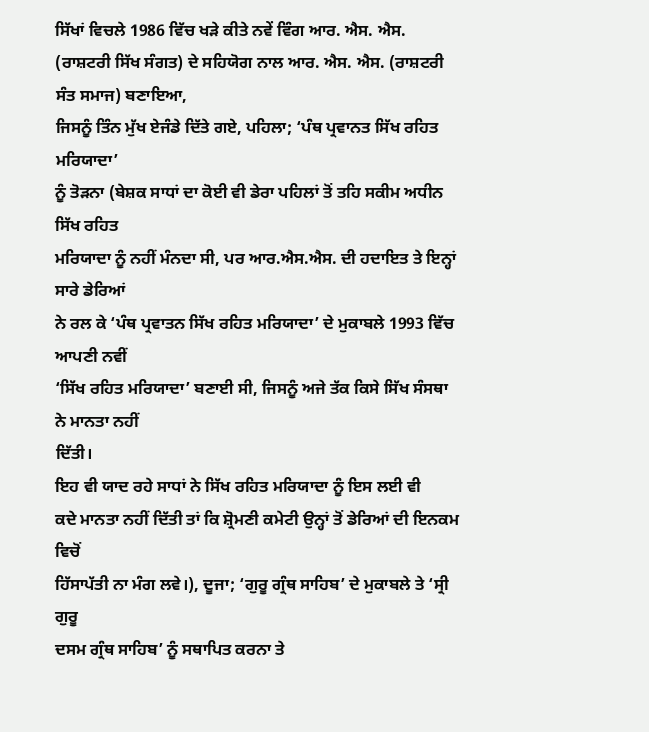ਸਿੱਖਾਂ ਵਿਚਲੇ 1986 ਵਿੱਚ ਖੜੇ ਕੀਤੇ ਨਵੇਂ ਵਿੰਗ ਆਰ. ਐਸ. ਐਸ.
(ਰਾਸ਼ਟਰੀ ਸਿੱਖ ਸੰਗਤ) ਦੇ ਸਹਿਯੋਗ ਨਾਲ ਆਰ. ਐਸ. ਐਸ. (ਰਾਸ਼ਟਰੀ ਸੰਤ ਸਮਾਜ) ਬਣਾਇਆ,
ਜਿਸਨੂੰ ਤਿੰਨ ਮੁੱਖ ਏਜੰਡੇ ਦਿੱਤੇ ਗਏ, ਪਹਿਲਾ; ‘ਪੰਥ ਪ੍ਰਵਾਨਤ ਸਿੱਖ ਰਹਿਤ ਮਰਿਯਾਦਾ’
ਨੂੰ ਤੋੜਨਾ (ਬੇਸ਼ਕ ਸਾਧਾਂ ਦਾ ਕੋਈ ਵੀ ਡੇਰਾ ਪਹਿਲਾਂ ਤੋਂ ਤਹਿ ਸਕੀਮ ਅਧੀਨ ਸਿੱਖ ਰਹਿਤ
ਮਰਿਯਾਦਾ ਨੂੰ ਨਹੀਂ ਮੰਨਦਾ ਸੀ, ਪਰ ਆਰ.ਐਸ.ਐਸ. ਦੀ ਹਦਾਇਤ ਤੇ ਇਨ੍ਹਾਂ ਸਾਰੇ ਡੇਰਿਆਂ
ਨੇ ਰਲ ਕੇ ‘ਪੰਥ ਪ੍ਰਵਾਤਨ ਸਿੱਖ ਰਹਿਤ ਮਰਿਯਾਦਾ’ ਦੇ ਮੁਕਾਬਲੇ 1993 ਵਿੱਚ ਆਪਣੀ ਨਵੀਂ
‘ਸਿੱਖ ਰਹਿਤ ਮਰਿਯਾਦਾ’ ਬਣਾਈ ਸੀ, ਜਿਸਨੂੰ ਅਜੇ ਤੱਕ ਕਿਸੇ ਸਿੱਖ ਸੰਸਥਾ ਨੇ ਮਾਨਤਾ ਨਹੀਂ
ਦਿੱਤੀ।
ਇਹ ਵੀ ਯਾਦ ਰਹੇ ਸਾਧਾਂ ਨੇ ਸਿੱਖ ਰਹਿਤ ਮਰਿਯਾਦਾ ਨੂੰ ਇਸ ਲਈ ਵੀ
ਕਦੇ ਮਾਨਤਾ ਨਹੀਂ ਦਿੱਤੀ ਤਾਂ ਕਿ ਸ਼੍ਰੋਮਣੀ ਕਮੇਟੀ ਉਨ੍ਹਾਂ ਤੋਂ ਡੇਰਿਆਂ ਦੀ ਇਨਕਮ ਵਿਚੋਂ
ਹਿੱਸਾਪੱਤੀ ਨਾ ਮੰਗ ਲਵੇ।), ਦੂਜਾ; ‘ਗੁਰੂ ਗ੍ਰੰਥ ਸਾਹਿਬ’ ਦੇ ਮੁਕਾਬਲੇ ਤੇ ‘ਸ੍ਰੀ ਗੁਰੂ
ਦਸਮ ਗ੍ਰੰਥ ਸਾਹਿਬ’ ਨੂੰ ਸਥਾਪਿਤ ਕਰਨਾ ਤੇ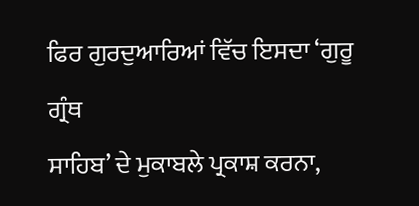ਫਿਰ ਗੁਰਦੁਆਰਿਆਂ ਵਿੱਚ ਇਸਦਾ ‘ਗੁਰੂ ਗ੍ਰੰਥ
ਸਾਹਿਬ’ ਦੇ ਮੁਕਾਬਲੇ ਪ੍ਰਕਾਸ਼ ਕਰਨਾ,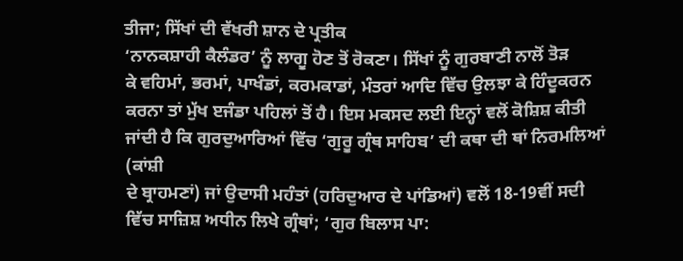ਤੀਜਾ; ਸਿੱਖਾਂ ਦੀ ਵੱਖਰੀ ਸ਼ਾਨ ਦੇ ਪ੍ਰਤੀਕ
‘ਨਾਨਕਸ਼ਾਹੀ ਕੈਲੰਡਰ’ ਨੂੰ ਲਾਗੂ ਹੋਣ ਤੋਂ ਰੋਕਣਾ। ਸਿੱਖਾਂ ਨੂੰ ਗੁਰਬਾਣੀ ਨਾਲੋਂ ਤੋੜ
ਕੇ ਵਹਿਮਾਂ, ਭਰਮਾਂ, ਪਾਖੰਡਾਂ, ਕਰਮਕਾਡਾਂ, ਮੰਤਰਾਂ ਆਦਿ ਵਿੱਚ ਉਲਝਾ ਕੇ ਹਿੰਦੂਕਰਨ
ਕਰਨਾ ਤਾਂ ਮੁੱਖ ੲਜੰਡਾ ਪਹਿਲਾਂ ਤੋਂ ਹੈ। ਇਸ ਮਕਸਦ ਲਈ ਇਨ੍ਹਾਂ ਵਲੋਂ ਕੋਸ਼ਿਸ਼ ਕੀਤੀ
ਜਾਂਦੀ ਹੈ ਕਿ ਗੁਰਦੁਆਰਿਆਂ ਵਿੱਚ ‘ਗੁਰੂ ਗ੍ਰੰਥ ਸਾਹਿਬ’ ਦੀ ਕਥਾ ਦੀ ਥਾਂ ਨਿਰਮਲਿਆਂ (ਕਾਂਸ਼ੀ
ਦੇ ਬ੍ਰਾਹਮਣਾਂ) ਜਾਂ ਉਦਾਸੀ ਮਹੰਤਾਂ (ਹਰਿਦੁਆਰ ਦੇ ਪਾਂਡਿਆਂ) ਵਲੋਂ 18-19ਵੀਂ ਸਦੀ
ਵਿੱਚ ਸਾਜ਼ਿਸ਼ ਅਧੀਨ ਲਿਖੇ ਗ੍ਰੰਥਾਂ; ‘ਗੁਰ ਬਿਲਾਸ ਪਾ: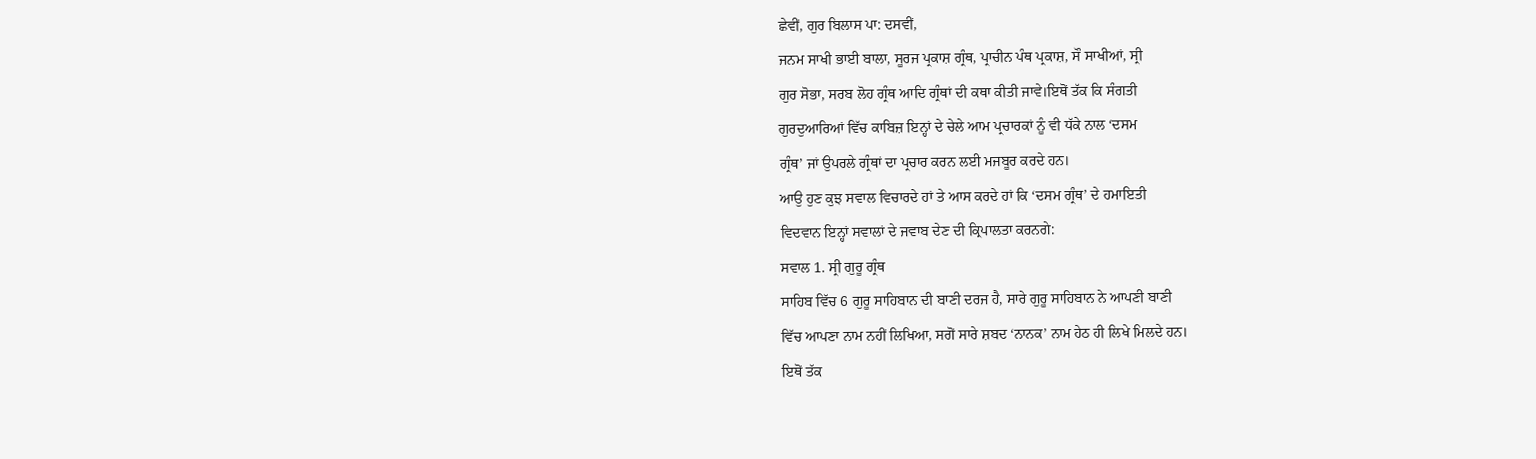ਛੇਵੀਂ, ਗੁਰ ਬਿਲਾਸ ਪਾ: ਦਸਵੀਂ,
ਜਨਮ ਸਾਖੀ ਭਾਈ ਬਾਲਾ, ਸੂਰਜ ਪ੍ਰਕਾਸ਼ ਗ੍ਰੰਥ, ਪ੍ਰਾਚੀਨ ਪੰਥ ਪ੍ਰਕਾਸ਼, ਸੌ ਸਾਖੀਆਂ, ਸ੍ਰੀ
ਗੁਰ ਸੋਭਾ, ਸਰਬ ਲੋਹ ਗ੍ਰੰਥ ਆਦਿ ਗ੍ਰੰਥਾਂ ਦੀ ਕਥਾ ਕੀਤੀ ਜਾਵੇ।ਇਥੋਂ ਤੱਕ ਕਿ ਸੰਗਤੀ
ਗੁਰਦੁਆਰਿਆਂ ਵਿੱਚ ਕਾਬਿਜ਼ ਇਨ੍ਹਾਂ ਦੇ ਚੇਲੇ ਆਮ ਪ੍ਰਚਾਰਕਾਂ ਨੂੰ ਵੀ ਧੱਕੇ ਨਾਲ ‘ਦਸਮ
ਗ੍ਰੰਥ’ ਜਾਂ ਉਪਰਲੇ ਗ੍ਰੰਥਾਂ ਦਾ ਪ੍ਰਚਾਰ ਕਰਨ ਲਈ ਮਜਬੂਰ ਕਰਦੇ ਹਨ।
ਆਉ ਹੁਣ ਕੁਝ ਸਵਾਲ ਵਿਚਾਰਦੇ ਹਾਂ ਤੇ ਆਸ ਕਰਦੇ ਹਾਂ ਕਿ ‘ਦਸਮ ਗ੍ਰੰਥ’ ਦੇ ਹਮਾਇਤੀ
ਵਿਦਵਾਨ ਇਨ੍ਹਾਂ ਸਵਾਲਾਂ ਦੇ ਜਵਾਬ ਦੇਣ ਦੀ ਕ੍ਰਿਪਾਲਤਾ ਕਰਨਗੇ:
ਸਵਾਲ 1. ਸ੍ਰੀ ਗੁਰੂ ਗ੍ਰੰਥ
ਸਾਹਿਬ ਵਿੱਚ 6 ਗੁਰੂ ਸਾਹਿਬਾਨ ਦੀ ਬਾਣੀ ਦਰਜ ਹੈ, ਸਾਰੇ ਗੁਰੂ ਸਾਹਿਬਾਨ ਨੇ ਆਪਣੀ ਬਾਣੀ
ਵਿੱਚ ਆਪਣਾ ਨਾਮ ਨਹੀਂ ਲਿਖਿਆ, ਸਗੋਂ ਸਾਰੇ ਸ਼ਬਦ ‘ਨਾਨਕ’ ਨਾਮ ਹੇਠ ਹੀ ਲਿਖੇ ਮਿਲਦੇ ਹਨ।
ਇਥੋਂ ਤੱਕ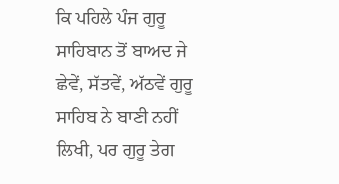ਕਿ ਪਹਿਲੇ ਪੰਜ ਗੁਰੂ ਸਾਹਿਬਾਨ ਤੋਂ ਬਾਅਦ ਜੇ ਛੇਵੇਂ, ਸੱਤਵੇਂ, ਅੱਠਵੇਂ ਗੁਰੂ
ਸਾਹਿਬ ਨੇ ਬਾਣੀ ਨਹੀਂ ਲਿਖੀ, ਪਰ ਗੁਰੂ ਤੇਗ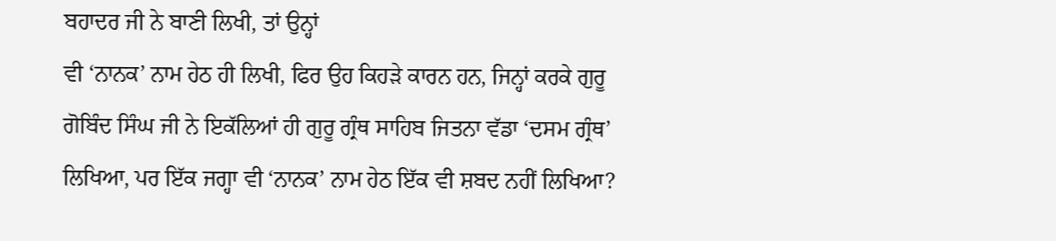ਬਹਾਦਰ ਜੀ ਨੇ ਬਾਣੀ ਲਿਖੀ, ਤਾਂ ਉਨ੍ਹਾਂ
ਵੀ ‘ਨਾਨਕ’ ਨਾਮ ਹੇਠ ਹੀ ਲਿਖੀ, ਫਿਰ ਉਹ ਕਿਹੜੇ ਕਾਰਨ ਹਨ, ਜਿਨ੍ਹਾਂ ਕਰਕੇ ਗੁਰੂ
ਗੋਬਿੰਦ ਸਿੰਘ ਜੀ ਨੇ ਇਕੱਲਿਆਂ ਹੀ ਗੁਰੂ ਗ੍ਰੰਥ ਸਾਹਿਬ ਜਿਤਨਾ ਵੱਡਾ ‘ਦਸਮ ਗ੍ਰੰਥ’
ਲਿਖਿਆ, ਪਰ ਇੱਕ ਜਗ੍ਹਾ ਵੀ ‘ਨਾਨਕ’ ਨਾਮ ਹੇਠ ਇੱਕ ਵੀ ਸ਼ਬਦ ਨਹੀਂ ਲਿਖਿਆ?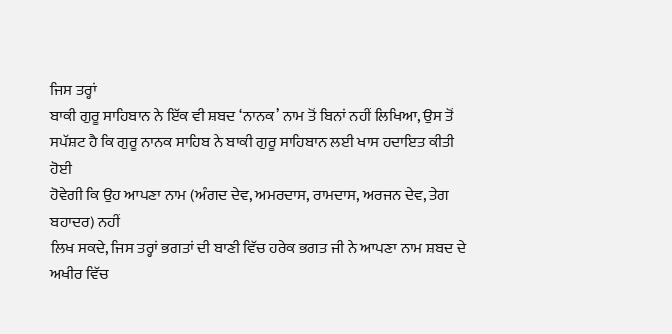ਜਿਸ ਤਰ੍ਹਾਂ
ਬਾਕੀ ਗੁਰੂ ਸਾਹਿਬਾਨ ਨੇ ਇੱਕ ਵੀ ਸ਼ਬਦ ‘ਨਾਨਕ’ ਨਾਮ ਤੋਂ ਬਿਨਾਂ ਨਹੀਂ ਲਿਖਿਆ, ਉਸ ਤੋਂ
ਸਪੱਸ਼ਟ ਹੈ ਕਿ ਗੁਰੂ ਨਾਨਕ ਸਾਹਿਬ ਨੇ ਬਾਕੀ ਗੁਰੂ ਸਾਹਿਬਾਨ ਲਈ ਖਾਸ ਹਦਾਇਤ ਕੀਤੀ ਹੋਈ
ਹੋਵੇਗੀ ਕਿ ਉਹ ਆਪਣਾ ਨਾਮ (ਅੰਗਦ ਦੇਵ, ਅਮਰਦਾਸ, ਰਾਮਦਾਸ, ਅਰਜਨ ਦੇਵ, ਤੇਗ ਬਹਾਦਰ) ਨਹੀਂ
ਲਿਖ ਸਕਦੇ, ਜਿਸ ਤਰ੍ਹਾਂ ਭਗਤਾਂ ਦੀ ਬਾਣੀ ਵਿੱਚ ਹਰੇਕ ਭਗਤ ਜੀ ਨੇ ਆਪਣਾ ਨਾਮ ਸ਼ਬਦ ਦੇ
ਅਖੀਰ ਵਿੱਚ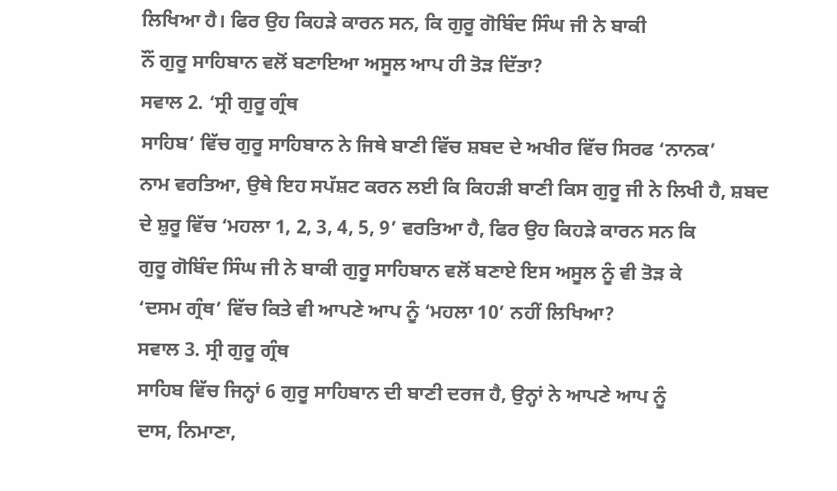ਲਿਖਿਆ ਹੈ। ਫਿਰ ਉਹ ਕਿਹੜੇ ਕਾਰਨ ਸਨ, ਕਿ ਗੁਰੂ ਗੋਬਿੰਦ ਸਿੰਘ ਜੀ ਨੇ ਬਾਕੀ
ਨੌਂ ਗੁਰੂ ਸਾਹਿਬਾਨ ਵਲੋਂ ਬਣਾਇਆ ਅਸੂਲ ਆਪ ਹੀ ਤੋੜ ਦਿੱਤਾ?
ਸਵਾਲ 2. ‘ਸ੍ਰੀ ਗੁਰੂ ਗ੍ਰੰਥ
ਸਾਹਿਬ’ ਵਿੱਚ ਗੁਰੂ ਸਾਹਿਬਾਨ ਨੇ ਜਿਥੇ ਬਾਣੀ ਵਿੱਚ ਸ਼ਬਦ ਦੇ ਅਖੀਰ ਵਿੱਚ ਸਿਰਫ ‘ਨਾਨਕ’
ਨਾਮ ਵਰਤਿਆ, ਉਥੇ ਇਹ ਸਪੱਸ਼ਟ ਕਰਨ ਲਈ ਕਿ ਕਿਹੜੀ ਬਾਣੀ ਕਿਸ ਗੁਰੂ ਜੀ ਨੇ ਲਿਖੀ ਹੈ, ਸ਼ਬਦ
ਦੇ ਸ਼ੁਰੂ ਵਿੱਚ ‘ਮਹਲਾ 1, 2, 3, 4, 5, 9’ ਵਰਤਿਆ ਹੈ, ਫਿਰ ਉਹ ਕਿਹੜੇ ਕਾਰਨ ਸਨ ਕਿ
ਗੁਰੂ ਗੋਬਿੰਦ ਸਿੰਘ ਜੀ ਨੇ ਬਾਕੀ ਗੁਰੂ ਸਾਹਿਬਾਨ ਵਲੋਂ ਬਣਾਏ ਇਸ ਅਸੂਲ ਨੂੰ ਵੀ ਤੋੜ ਕੇ
‘ਦਸਮ ਗ੍ਰੰਥ’ ਵਿੱਚ ਕਿਤੇ ਵੀ ਆਪਣੇ ਆਪ ਨੂੰ ‘ਮਹਲਾ 10’ ਨਹੀਂ ਲਿਖਿਆ?
ਸਵਾਲ 3. ਸ੍ਰੀ ਗੁਰੂ ਗ੍ਰੰਥ
ਸਾਹਿਬ ਵਿੱਚ ਜਿਨ੍ਹਾਂ 6 ਗੁਰੂ ਸਾਹਿਬਾਨ ਦੀ ਬਾਣੀ ਦਰਜ ਹੈ, ਉਨ੍ਹਾਂ ਨੇ ਆਪਣੇ ਆਪ ਨੂੰ
ਦਾਸ, ਨਿਮਾਣਾ,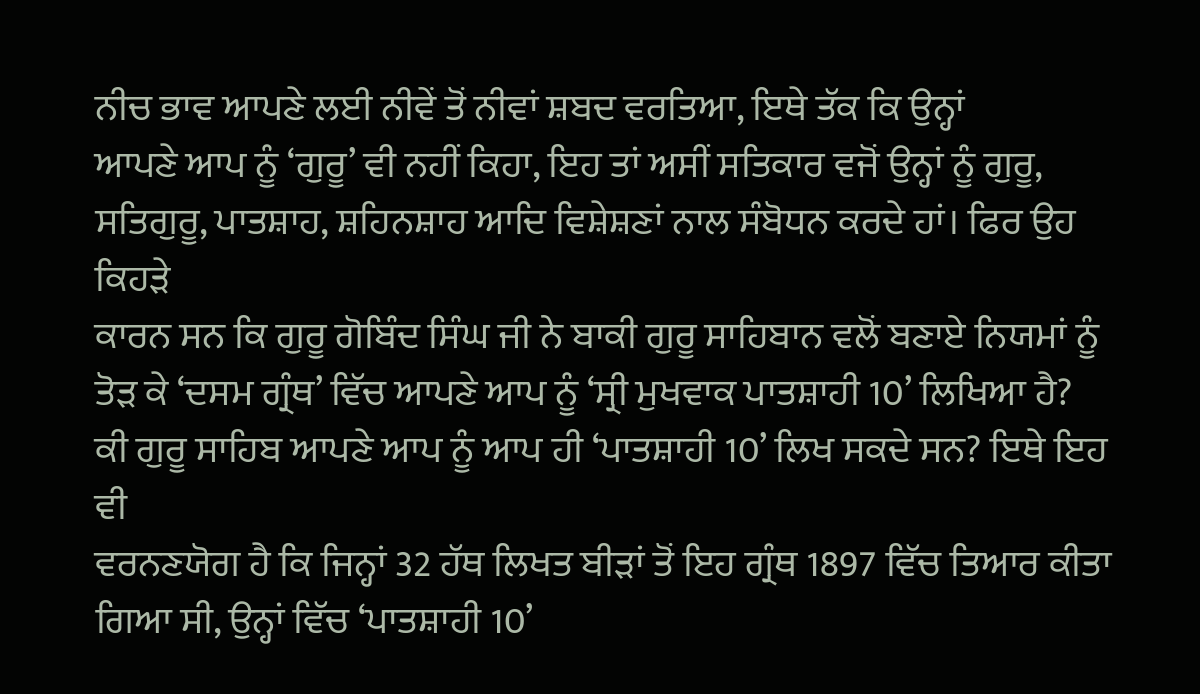ਨੀਚ ਭਾਵ ਆਪਣੇ ਲਈ ਨੀਵੇਂ ਤੋਂ ਨੀਵਾਂ ਸ਼ਬਦ ਵਰਤਿਆ, ਇਥੇ ਤੱਕ ਕਿ ਉਨ੍ਹਾਂ
ਆਪਣੇ ਆਪ ਨੂੰ ‘ਗੁਰੂ’ ਵੀ ਨਹੀਂ ਕਿਹਾ, ਇਹ ਤਾਂ ਅਸੀਂ ਸਤਿਕਾਰ ਵਜੋਂ ਉਨ੍ਹਾਂ ਨੂੰ ਗੁਰੂ,
ਸਤਿਗੁਰੂ, ਪਾਤਸ਼ਾਹ, ਸ਼ਹਿਨਸ਼ਾਹ ਆਦਿ ਵਿਸ਼ੇਸ਼ਣਾਂ ਨਾਲ ਸੰਬੋਧਨ ਕਰਦੇ ਹਾਂ। ਫਿਰ ਉਹ ਕਿਹੜੇ
ਕਾਰਨ ਸਨ ਕਿ ਗੁਰੂ ਗੋਬਿੰਦ ਸਿੰਘ ਜੀ ਨੇ ਬਾਕੀ ਗੁਰੂ ਸਾਹਿਬਾਨ ਵਲੋਂ ਬਣਾਏ ਨਿਯਮਾਂ ਨੂੰ
ਤੋੜ ਕੇ ‘ਦਸਮ ਗ੍ਰੰਥ’ ਵਿੱਚ ਆਪਣੇ ਆਪ ਨੂੰ ‘ਸ੍ਰੀ ਮੁਖਵਾਕ ਪਾਤਸ਼ਾਹੀ 10’ ਲਿਖਿਆ ਹੈ?
ਕੀ ਗੁਰੂ ਸਾਹਿਬ ਆਪਣੇ ਆਪ ਨੂੰ ਆਪ ਹੀ ‘ਪਾਤਸ਼ਾਹੀ 10’ ਲਿਖ ਸਕਦੇ ਸਨ? ਇਥੇ ਇਹ ਵੀ
ਵਰਨਣਯੋਗ ਹੈ ਕਿ ਜਿਨ੍ਹਾਂ 32 ਹੱਥ ਲਿਖਤ ਬੀੜਾਂ ਤੋਂ ਇਹ ਗ੍ਰੰਥ 1897 ਵਿੱਚ ਤਿਆਰ ਕੀਤਾ
ਗਿਆ ਸੀ, ਉਨ੍ਹਾਂ ਵਿੱਚ ‘ਪਾਤਸ਼ਾਹੀ 10’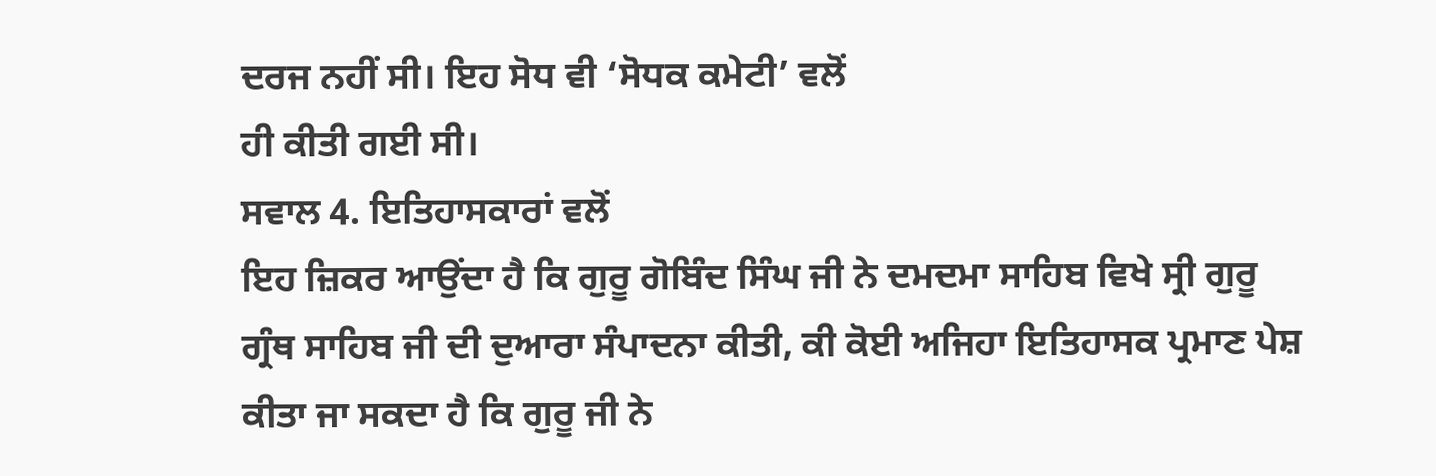ਦਰਜ ਨਹੀਂ ਸੀ। ਇਹ ਸੋਧ ਵੀ ‘ਸੋਧਕ ਕਮੇਟੀ’ ਵਲੋਂ
ਹੀ ਕੀਤੀ ਗਈ ਸੀ।
ਸਵਾਲ 4. ਇਤਿਹਾਸਕਾਰਾਂ ਵਲੋਂ
ਇਹ ਜ਼ਿਕਰ ਆਉਂਦਾ ਹੈ ਕਿ ਗੁਰੂ ਗੋਬਿੰਦ ਸਿੰਘ ਜੀ ਨੇ ਦਮਦਮਾ ਸਾਹਿਬ ਵਿਖੇ ਸ੍ਰੀ ਗੁਰੂ
ਗ੍ਰੰਥ ਸਾਹਿਬ ਜੀ ਦੀ ਦੁਆਰਾ ਸੰਪਾਦਨਾ ਕੀਤੀ, ਕੀ ਕੋਈ ਅਜਿਹਾ ਇਤਿਹਾਸਕ ਪ੍ਰਮਾਣ ਪੇਸ਼
ਕੀਤਾ ਜਾ ਸਕਦਾ ਹੈ ਕਿ ਗੁਰੂ ਜੀ ਨੇ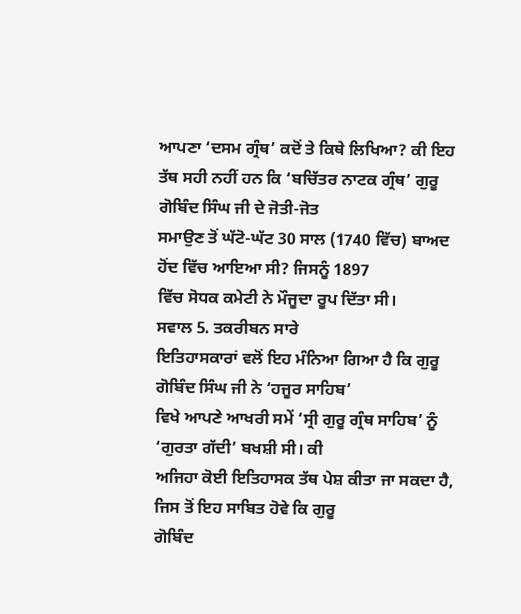ਆਪਣਾ ‘ਦਸਮ ਗ੍ਰੰਥ’ ਕਦੋਂ ਤੇ ਕਿਥੇ ਲਿਖਿਆ? ਕੀ ਇਹ
ਤੱਥ ਸਹੀ ਨਹੀਂ ਹਨ ਕਿ ‘ਬਚਿੱਤਰ ਨਾਟਕ ਗ੍ਰੰਥ’ ਗੁਰੂ ਗੋਬਿੰਦ ਸਿੰਘ ਜੀ ਦੇ ਜੋਤੀ-ਜੋਤ
ਸਮਾਉਣ ਤੋਂ ਘੱਟੋ-ਘੱਟ 30 ਸਾਲ (1740 ਵਿੱਚ) ਬਾਅਦ ਹੋਂਦ ਵਿੱਚ ਆਇਆ ਸੀ? ਜਿਸਨੂੰ 1897
ਵਿੱਚ ਸੋਧਕ ਕਮੇਟੀ ਨੇ ਮੌਜੂਦਾ ਰੂਪ ਦਿੱਤਾ ਸੀ।
ਸਵਾਲ 5. ਤਕਰੀਬਨ ਸਾਰੇ
ਇਤਿਹਾਸਕਾਰਾਂ ਵਲੋਂ ਇਹ ਮੰਨਿਆ ਗਿਆ ਹੈ ਕਿ ਗੁਰੂ ਗੋਬਿੰਦ ਸਿੰਘ ਜੀ ਨੇ ‘ਹਜੂਰ ਸਾਹਿਬ’
ਵਿਖੇ ਆਪਣੇ ਆਖਰੀ ਸਮੇਂ ‘ਸ੍ਰੀ ਗੁਰੂ ਗ੍ਰੰਥ ਸਾਹਿਬ’ ਨੂੰ ‘ਗੁਰਤਾ ਗੱਦੀ’ ਬਖਸ਼ੀ ਸੀ। ਕੀ
ਅਜਿਹਾ ਕੋਈ ਇਤਿਹਾਸਕ ਤੱਥ ਪੇਸ਼ ਕੀਤਾ ਜਾ ਸਕਦਾ ਹੈ, ਜਿਸ ਤੋਂ ਇਹ ਸਾਬਿਤ ਹੋਵੇ ਕਿ ਗੁਰੂ
ਗੋਬਿੰਦ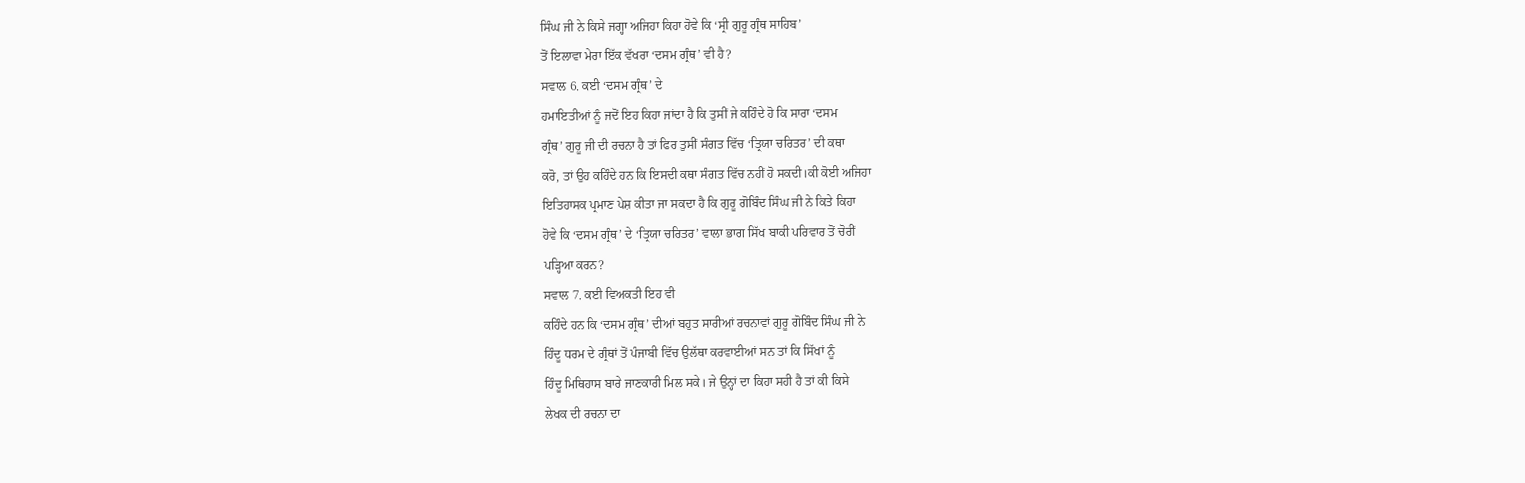ਸਿੰਘ ਜੀ ਨੇ ਕਿਸੇ ਜਗ੍ਹਾ ਅਜਿਹਾ ਕਿਹਾ ਹੋਵੇ ਕਿ ‘ਸ੍ਰੀ ਗੁਰੂ ਗ੍ਰੰਥ ਸਾਹਿਬ’
ਤੋਂ ਇਲਾਵਾ ਮੇਰਾ ਇੱਕ ਵੱਖਰਾ ‘ਦਸਮ ਗ੍ਰੰਥ’ ਵੀ ਹੈ?
ਸਵਾਲ 6. ਕਈ ‘ਦਸਮ ਗ੍ਰੰਥ’ ਦੇ
ਹਮਾਇਤੀਆਂ ਨੂੰ ਜਦੋਂ ਇਹ ਕਿਹਾ ਜਾਂਦਾ ਹੈ ਕਿ ਤੁਸੀਂ ਜੇ ਕਹਿੰਦੇ ਹੋ ਕਿ ਸਾਰਾ ‘ਦਸਮ
ਗ੍ਰੰਥ’ ਗੁਰੂ ਜੀ ਦੀ ਰਚਨਾ ਹੈ ਤਾਂ ਫਿਰ ਤੁਸੀਂ ਸੰਗਤ ਵਿੱਚ ‘ਤ੍ਰਿਯਾ ਚਰਿਤਰ’ ਦੀ ਕਥਾ
ਕਰੋ, ਤਾਂ ਉਹ ਕਹਿੰਦੇ ਹਨ ਕਿ ਇਸਦੀ ਕਥਾ ਸੰਗਤ ਵਿੱਚ ਨਹੀਂ ਹੋ ਸਕਦੀ।ਕੀ ਕੋਈ ਅਜਿਹਾ
ਇਤਿਹਾਸਕ ਪ੍ਰਮਾਣ ਪੇਸ਼ ਕੀਤਾ ਜਾ ਸਕਦਾ ਹੈ ਕਿ ਗੁਰੂ ਗੋਬਿੰਦ ਸਿੰਘ ਜੀ ਨੇ ਕਿਤੇ ਕਿਹਾ
ਹੋਵੇ ਕਿ ‘ਦਸਮ ਗ੍ਰੰਥ’ ਦੇ ‘ਤ੍ਰਿਯਾ ਚਰਿਤਰ’ ਵਾਲਾ ਭਾਗ ਸਿੱਖ ਬਾਕੀ ਪਰਿਵਾਰ ਤੋਂ ਚੋਰੀਂ
ਪੜ੍ਹਿਆ ਕਰਨ?
ਸਵਾਲ 7. ਕਈ ਵਿਅਕਤੀ ਇਹ ਵੀ
ਕਹਿੰਦੇ ਹਨ ਕਿ ‘ਦਸਮ ਗ੍ਰੰਥ’ ਦੀਆਂ ਬਹੁਤ ਸਾਰੀਆਂ ਰਚਨਾਵਾਂ ਗੁਰੂ ਗੋਬਿੰਦ ਸਿੰਘ ਜੀ ਨੇ
ਹਿੰਦੂ ਧਰਮ ਦੇ ਗ੍ਰੰਥਾਂ ਤੋਂ ਪੰਜਾਬੀ ਵਿੱਚ ਉਲੱਥਾ ਕਰਵਾਈਆਂ ਸਨ ਤਾਂ ਕਿ ਸਿੱਖਾਂ ਨੂੰ
ਹਿੰਦੂ ਮਿਥਿਹਾਸ ਬਾਰੇ ਜਾਣਕਾਰੀ ਮਿਲ ਸਕੇ। ਜੇ ਉਨ੍ਹਾਂ ਦਾ ਕਿਹਾ ਸਹੀ ਹੈ ਤਾਂ ਕੀ ਕਿਸੇ
ਲੇਖਕ ਦੀ ਰਚਨਾ ਦਾ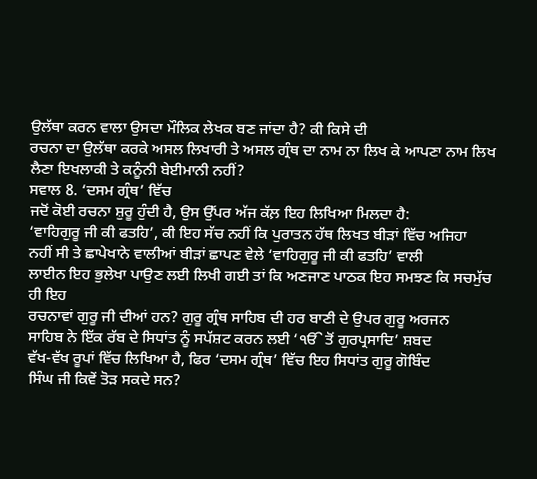ਉਲੱਥਾ ਕਰਨ ਵਾਲਾ ਉਸਦਾ ਮੌਲਿਕ ਲੇਖਕ ਬਣ ਜਾਂਦਾ ਹੈ? ਕੀ ਕਿਸੇ ਦੀ
ਰਚਨਾ ਦਾ ਉਲੱਥਾ ਕਰਕੇ ਅਸਲ ਲਿਖਾਰੀ ਤੇ ਅਸਲ ਗ੍ਰੰਥ ਦਾ ਨਾਮ ਨਾ ਲਿਖ ਕੇ ਆਪਣਾ ਨਾਮ ਲਿਖ
ਲੈਣਾ ਇਖਲਾਕੀ ਤੇ ਕਨੂੰਨੀ ਬੇਈਮਾਨੀ ਨਹੀਂ?
ਸਵਾਲ 8. ‘ਦਸਮ ਗ੍ਰੰਥ’ ਵਿੱਚ
ਜਦੋਂ ਕੋਈ ਰਚਨਾ ਸ਼ੁਰੂ ਹੁੰਦੀ ਹੈ, ਉਸ ਉੱਪਰ ਅੱਜ ਕੱਲ਼ ਇਹ ਲਿਖਿਆ ਮਿਲਦਾ ਹੈ:
‘ਵਾਹਿਗੁਰੂ ਜੀ ਕੀ ਫਤਹਿ’, ਕੀ ਇਹ ਸੱਚ ਨਹੀਂ ਕਿ ਪੁਰਾਤਨ ਹੱਥ ਲਿਖਤ ਬੀੜਾਂ ਵਿੱਚ ਅਜਿਹਾ
ਨਹੀਂ ਸੀ ਤੇ ਛਾਪੇਖਾਨੇ ਵਾਲੀਆਂ ਬੀੜਾਂ ਛਾਪਣ ਵੇਲੇ ‘ਵਾਹਿਗੁਰੂ ਜੀ ਕੀ ਫਤਹਿ’ ਵਾਲੀ
ਲਾਈਨ ਇਹ ਭੁਲੇਖਾ ਪਾਉਣ ਲਈ ਲਿਖੀ ਗਈ ਤਾਂ ਕਿ ਅਣਜਾਣ ਪਾਠਕ ਇਹ ਸਮਝਣ ਕਿ ਸਚਮੁੱਚ ਹੀ ਇਹ
ਰਚਨਾਵਾਂ ਗੁਰੂ ਜੀ ਦੀਆਂ ਹਨ? ਗੁਰੂ ਗ੍ਰੰਥ ਸਾਹਿਬ ਦੀ ਹਰ ਬਾਣੀ ਦੇ ਉਪਰ ਗੁਰੂ ਅਰਜਨ
ਸਾਹਿਬ ਨੇ ਇੱਕ ਰੱਬ ਦੇ ਸਿਧਾਂਤ ਨੂੰ ਸਪੱਸ਼ਟ ਕਰਨ ਲਈ ‘ੴ ਤੋਂ ਗੁਰਪ੍ਰਸਾਦਿ’ ਸ਼ਬਦ
ਵੱਖ-ਵੱਖ ਰੂਪਾਂ ਵਿੱਚ ਲਿਖਿਆ ਹੈ, ਫਿਰ ‘ਦਸਮ ਗ੍ਰੰਥ’ ਵਿੱਚ ਇਹ ਸਿਧਾਂਤ ਗੁਰੂ ਗੋਬਿੰਦ
ਸਿੰਘ ਜੀ ਕਿਵੇਂ ਤੋੜ ਸਕਦੇ ਸਨ?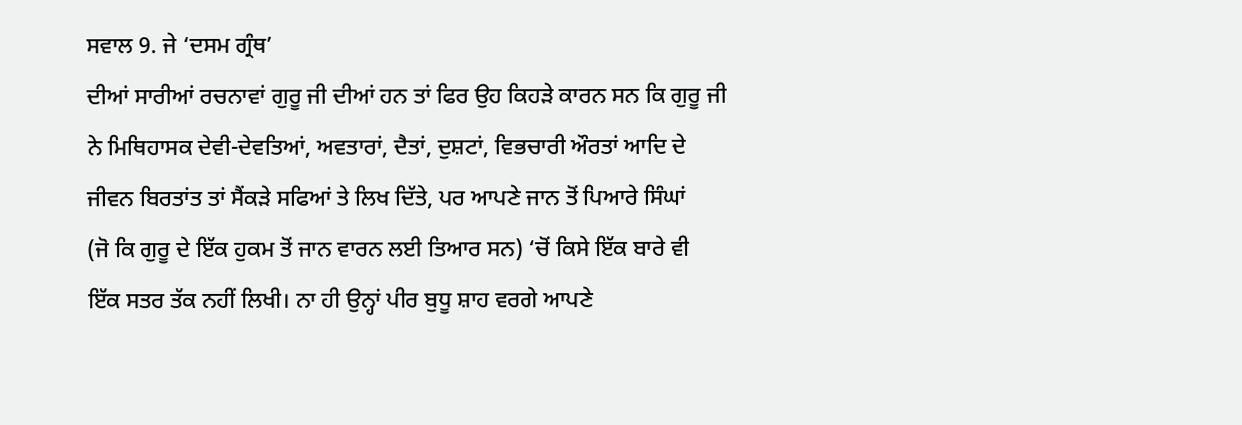ਸਵਾਲ 9. ਜੇ ‘ਦਸਮ ਗ੍ਰੰਥ’
ਦੀਆਂ ਸਾਰੀਆਂ ਰਚਨਾਵਾਂ ਗੁਰੂ ਜੀ ਦੀਆਂ ਹਨ ਤਾਂ ਫਿਰ ਉਹ ਕਿਹੜੇ ਕਾਰਨ ਸਨ ਕਿ ਗੁਰੂ ਜੀ
ਨੇ ਮਿਥਿਹਾਸਕ ਦੇਵੀ-ਦੇਵਤਿਆਂ, ਅਵਤਾਰਾਂ, ਦੈਤਾਂ, ਦੁਸ਼ਟਾਂ, ਵਿਭਚਾਰੀ ਔਰਤਾਂ ਆਦਿ ਦੇ
ਜੀਵਨ ਬਿਰਤਾਂਤ ਤਾਂ ਸੈਂਕੜੇ ਸਫਿਆਂ ਤੇ ਲਿਖ ਦਿੱਤੇ, ਪਰ ਆਪਣੇ ਜਾਨ ਤੋਂ ਪਿਆਰੇ ਸਿੰਘਾਂ
(ਜੋ ਕਿ ਗੁਰੂ ਦੇ ਇੱਕ ਹੁਕਮ ਤੋਂ ਜਾਨ ਵਾਰਨ ਲਈ ਤਿਆਰ ਸਨ) ‘ਚੋਂ ਕਿਸੇ ਇੱਕ ਬਾਰੇ ਵੀ
ਇੱਕ ਸਤਰ ਤੱਕ ਨਹੀਂ ਲਿਖੀ। ਨਾ ਹੀ ਉਨ੍ਹਾਂ ਪੀਰ ਬੁਧੂ ਸ਼ਾਹ ਵਰਗੇ ਆਪਣੇ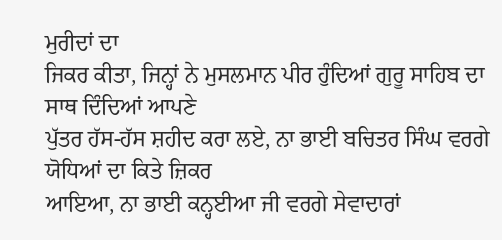ਮੁਰੀਦਾਂ ਦਾ
ਜਿਕਰ ਕੀਤਾ, ਜਿਨ੍ਹਾਂ ਨੇ ਮੁਸਲਮਾਨ ਪੀਰ ਹੁੰਦਿਆਂ ਗੁਰੂ ਸਾਹਿਬ ਦਾ ਸਾਥ ਦਿੰਦਿਆਂ ਆਪਣੇ
ਪੁੱਤਰ ਹੱਸ-ਹੱਸ ਸ਼ਹੀਦ ਕਰਾ ਲਏ, ਨਾ ਭਾਈ ਬਚਿਤਰ ਸਿੰਘ ਵਰਗੇ ਯੋਧਿਆਂ ਦਾ ਕਿਤੇ ਜ਼ਿਕਰ
ਆਇਆ, ਨਾ ਭਾਈ ਕਨ੍ਹਈਆ ਜੀ ਵਰਗੇ ਸੇਵਾਦਾਰਾਂ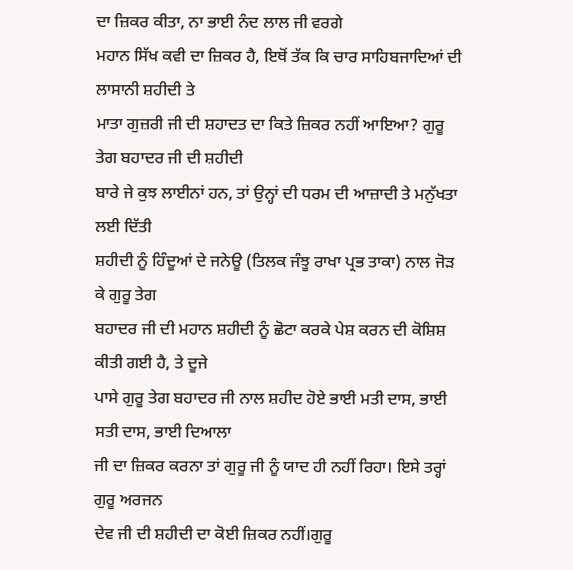ਦਾ ਜ਼ਿਕਰ ਕੀਤਾ, ਨਾ ਭਾਈ ਨੰਦ ਲਾਲ ਜੀ ਵਰਗੇ
ਮਹਾਨ ਸਿੱਖ ਕਵੀ ਦਾ ਜ਼ਿਕਰ ਹੈ, ਇਥੋਂ ਤੱਕ ਕਿ ਚਾਰ ਸਾਹਿਬਜਾਦਿਆਂ ਦੀ ਲਾਸਾਨੀ ਸ਼ਹੀਦੀ ਤੇ
ਮਾਤਾ ਗੁਜ਼ਰੀ ਜੀ ਦੀ ਸ਼ਹਾਦਤ ਦਾ ਕਿਤੇ ਜ਼ਿਕਰ ਨਹੀਂ ਆਇਆ? ਗੁਰੂ ਤੇਗ ਬਹਾਦਰ ਜੀ ਦੀ ਸ਼ਹੀਦੀ
ਬਾਰੇ ਜੇ ਕੁਝ ਲਾਈਨਾਂ ਹਨ, ਤਾਂ ਉਨ੍ਹਾਂ ਦੀ ਧਰਮ ਦੀ ਆਜ਼ਾਦੀ ਤੇ ਮਨੁੱਖਤਾ ਲਈ ਦਿੱਤੀ
ਸ਼ਹੀਦੀ ਨੂੰ ਹਿੰਦੂਆਂ ਦੇ ਜਨੇਊ (ਤਿਲਕ ਜੰਝੂ ਰਾਖਾ ਪ੍ਰਭ ਤਾਕਾ) ਨਾਲ ਜੋੜ ਕੇ ਗੁਰੂ ਤੇਗ
ਬਹਾਦਰ ਜੀ ਦੀ ਮਹਾਨ ਸ਼ਹੀਦੀ ਨੂੰ ਛੋਟਾ ਕਰਕੇ ਪੇਸ਼ ਕਰਨ ਦੀ ਕੋਸ਼ਿਸ਼ ਕੀਤੀ ਗਈ ਹੈ, ਤੇ ਦੂਜੇ
ਪਾਸੇ ਗੁਰੂ ਤੇਗ ਬਹਾਦਰ ਜੀ ਨਾਲ ਸ਼ਹੀਦ ਹੋਏ ਭਾਈ ਮਤੀ ਦਾਸ, ਭਾਈ ਸਤੀ ਦਾਸ, ਭਾਈ ਦਿਆਲਾ
ਜੀ ਦਾ ਜ਼ਿਕਰ ਕਰਨਾ ਤਾਂ ਗੁਰੂ ਜੀ ਨੂੰ ਯਾਦ ਹੀ ਨਹੀਂ ਰਿਹਾ। ਇਸੇ ਤਰ੍ਹਾਂ ਗੁਰੂ ਅਰਜਨ
ਦੇਵ ਜੀ ਦੀ ਸ਼ਹੀਦੀ ਦਾ ਕੋਈ ਜ਼ਿਕਰ ਨਹੀਂ।ਗੁਰੂ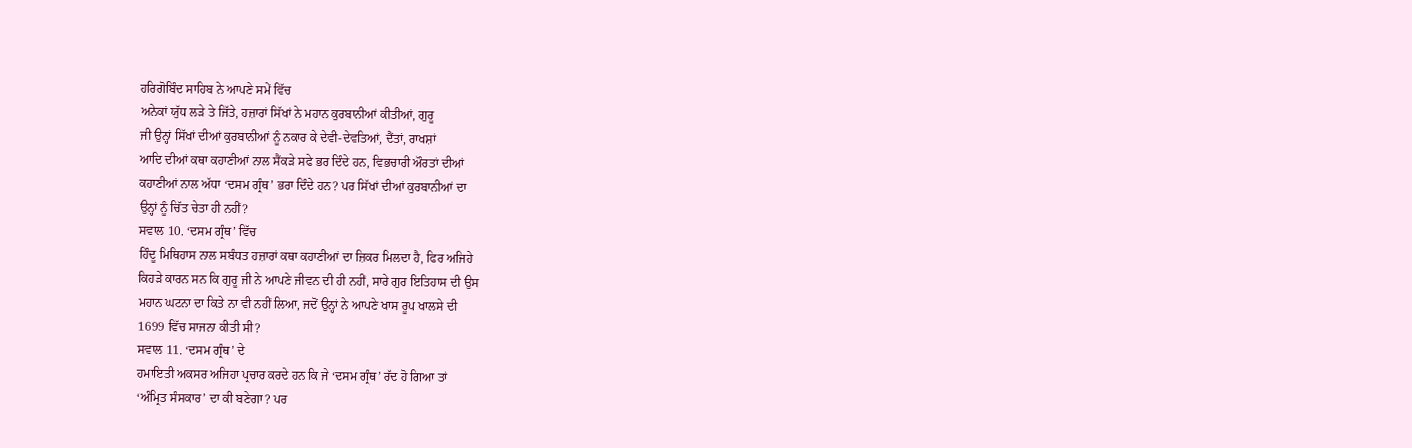ਹਰਿਗੋਬਿੰਦ ਸਾਹਿਬ ਨੇ ਆਪਣੇ ਸਮੇਂ ਵਿੱਚ
ਅਨੇਕਾਂ ਯੁੱਧ ਲੜੇ ਤੇ ਜਿੱਤੇ, ਹਜ਼ਾਰਾਂ ਸਿੱਖਾਂ ਨੇ ਮਹਾਨ ਕੁਰਬਾਨੀਆਂ ਕੀਤੀਆਂ, ਗੁਰੂ
ਜੀ ਉਨ੍ਹਾਂ ਸਿੱਖਾਂ ਦੀਆਂ ਕੁਰਬਾਨੀਆਂ ਨੂੰ ਨਕਾਰ ਕੇ ਦੇਵੀ-ਦੇਵਤਿਆਂ, ਦੈਂਤਾਂ, ਰਾਖਸ਼ਾਂ
ਆਦਿ ਦੀਆਂ ਕਥਾ ਕਹਾਣੀਆਂ ਨਾਲ ਸੈਂਕੜੇ ਸਫੇ ਭਰ ਦਿੰਦੇ ਹਨ, ਵਿਭਚਾਰੀ ਔਰਤਾਂ ਦੀਆਂ
ਕਹਾਣੀਆਂ ਨਾਲ ਅੱਧਾ ‘ਦਸਮ ਗ੍ਰੰਥ’ ਭਰਾ ਦਿੰਦੇ ਹਨ? ਪਰ ਸਿੱਖਾਂ ਦੀਆਂ ਕੁਰਬਾਨੀਆਂ ਦਾ
ਉਨ੍ਹਾਂ ਨੂੰ ਚਿੱਤ ਚੇਤਾ ਹੀ ਨਹੀਂ?
ਸਵਾਲ 10. ‘ਦਸਮ ਗ੍ਰੰਥ’ ਵਿੱਚ
ਹਿੰਦੂ ਮਿਥਿਹਾਸ ਨਾਲ ਸਬੰਧਤ ਹਜ਼ਾਰਾਂ ਕਥਾ ਕਹਾਣੀਆਂ ਦਾ ਜ਼ਿਕਰ ਮਿਲਦਾ ਹੈ, ਫਿਰ ਅਜਿਹੇ
ਕਿਹੜੇ ਕਾਰਨ ਸਨ ਕਿ ਗੁਰੂ ਜੀ ਨੇ ਆਪਣੇ ਜੀਵਨ ਦੀ ਹੀ ਨਹੀਂ, ਸਾਰੇ ਗੁਰ ਇਤਿਹਾਸ ਦੀ ਉਸ
ਮਹਾਨ ਘਟਨਾ ਦਾ ਕਿਤੇ ਨਾ ਵੀ ਨਹੀਂ ਲਿਆ, ਜਦੋਂ ਉਨ੍ਹਾਂ ਨੇ ਆਪਣੇ ਖਾਸ ਰੂਪ ਖਾਲਸੇ ਦੀ
1699 ਵਿੱਚ ਸਾਜਨਾ ਕੀਤੀ ਸੀ?
ਸਵਾਲ 11. ‘ਦਸਮ ਗ੍ਰੰਥ’ ਦੇ
ਹਮਾਇਤੀ ਅਕਸਰ ਅਜਿਹਾ ਪ੍ਰਚਾਰ ਕਰਦੇ ਹਨ ਕਿ ਜੇ ‘ਦਸਮ ਗ੍ਰੰਥ’ ਰੱਦ ਹੋ ਗਿਆ ਤਾਂ
‘ਅੰਮ੍ਰਿਤ ਸੰਸਕਾਰ’ ਦਾ ਕੀ ਬਣੇਗਾ? ਪਰ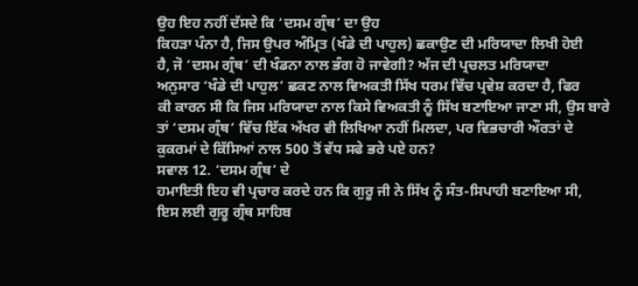ਉਹ ਇਹ ਨਹੀਂ ਦੱਸਦੇ ਕਿ ‘ਦਸਮ ਗ੍ਰੰਥ’ ਦਾ ਉਹ
ਕਿਹੜਾ ਪੰਨਾ ਹੈ, ਜਿਸ ਉਪਰ ਅੰਮ੍ਰਿਤ (ਖੰਡੇ ਦੀ ਪਾਹੁਲ) ਛਕਾਉਣ ਦੀ ਮਰਿਯਾਦਾ ਲਿਖੀ ਹੋਈ
ਹੈ, ਜੋ ‘ਦਸਮ ਗ੍ਰੰਥ’ ਦੀ ਖੰਡਨਾ ਨਾਲ ਭੰਗ ਹੋ ਜਾਵੇਗੀ? ਅੱਜ ਦੀ ਪ੍ਰਚਲਤ ਮਰਿਯਾਦਾ
ਅਨੁਸਾਰ ‘ਖੰਡੇ ਦੀ ਪਾਹੁਲ’ ਛਕਣ ਨਾਲ ਵਿਅਕਤੀ ਸਿੱਖ ਧਰਮ ਵਿੱਚ ਪ੍ਰਵੇਸ਼ ਕਰਦਾ ਹੈ, ਫਿਰ
ਕੀ ਕਾਰਨ ਸੀ ਕਿ ਜਿਸ ਮਰਿਯਾਦਾ ਨਾਲ ਕਿਸੇ ਵਿਅਕਤੀ ਨੂੰ ਸਿੱਖ ਬਣਾਇਆ ਜਾਣਾ ਸੀ, ਉਸ ਬਾਰੇ
ਤਾਂ ‘ਦਸਮ ਗ੍ਰੰਥ’ ਵਿੱਚ ਇੱਕ ਅੱਖਰ ਵੀ ਲਿਖਿਆ ਨਹੀਂ ਮਿਲਦਾ, ਪਰ ਵਿਭਚਾਰੀ ਔਰਤਾਂ ਦੇ
ਕੁਕਰਮਾਂ ਦੇ ਕਿੱਸਿਆਂ ਨਾਲ 500 ਤੋਂ ਵੱਧ ਸਫੇ ਭਰੇ ਪਏ ਹਨ?
ਸਵਾਲ 12. ‘ਦਸਮ ਗ੍ਰੰਥ’ ਦੇ
ਹਮਾਇਤੀ ਇਹ ਵੀ ਪ੍ਰਚਾਰ ਕਰਦੇ ਹਨ ਕਿ ਗੁਰੂ ਜੀ ਨੇ ਸਿੱਖ ਨੂੰ ਸੰਤ-ਸਿਪਾਹੀ ਬਣਾਇਆ ਸੀ,
ਇਸ ਲਈ ਗੁਰੂ ਗ੍ਰੰਥ ਸਾਹਿਬ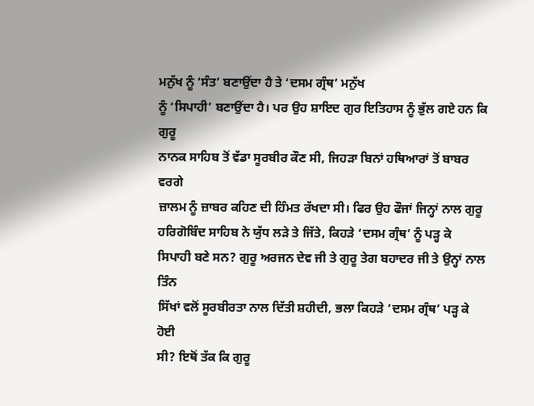ਮਨੁੱਖ ਨੂੰ ‘ਸੰਤ’ ਬਣਾਉਂਦਾ ਹੈ ਤੇ ‘ਦਸਮ ਗ੍ਰੰਥ’ ਮਨੁੱਖ
ਨੂੰ ‘ਸਿਪਾਹੀ’ ਬਣਾਉਂਦਾ ਹੈ। ਪਰ ਉਹ ਸ਼ਾਇਦ ਗੁਰ ਇਤਿਹਾਸ ਨੂੰ ਭੁੱਲ ਗਏ ਹਨ ਕਿ ਗੁਰੂ
ਨਾਨਕ ਸਾਹਿਬ ਤੋਂ ਵੱਡਾ ਸੂਰਬੀਰ ਕੌਣ ਸੀ, ਜਿਹੜਾ ਬਿਨਾਂ ਹਥਿਆਰਾਂ ਤੋਂ ਬਾਬਰ ਵਰਗੇ
ਜ਼ਾਲਮ ਨੂੰ ਜ਼ਾਬਰ ਕਹਿਣ ਦੀ ਹਿੰਮਤ ਰੱਖਦਾ ਸੀ। ਫਿਰ ਉਹ ਫੌਜਾਂ ਜਿਨ੍ਹਾਂ ਨਾਲ ਗੁਰੂ
ਹਰਿਗੋਬਿੰਦ ਸਾਹਿਬ ਨੇ ਯੁੱਧ ਲੜੇ ਤੇ ਜਿੱਤੇ, ਕਿਹੜੇ ‘ਦਸਮ ਗ੍ਰੰਥ’ ਨੂੰ ਪੜ੍ਹ ਕੇ
ਸਿਪਾਹੀ ਬਣੇ ਸਨ? ਗੁਰੂ ਅਰਜਨ ਦੇਵ ਜੀ ਤੇ ਗੁਰੂ ਤੇਗ ਬਹਾਦਰ ਜੀ ਤੇ ਉਨ੍ਹਾਂ ਨਾਲ ਤਿੰਨ
ਸਿੱਖਾਂ ਵਲੋਂ ਸੂਰਬੀਰਤਾ ਨਾਲ ਦਿੱਤੀ ਸ਼ਹੀਦੀ, ਭਲਾ ਕਿਹੜੇ ‘ਦਸਮ ਗ੍ਰੰਥ’ ਪੜ੍ਹ ਕੇ ਹੋਈ
ਸੀ? ਇਥੋਂ ਤੱਕ ਕਿ ਗੁਰੂ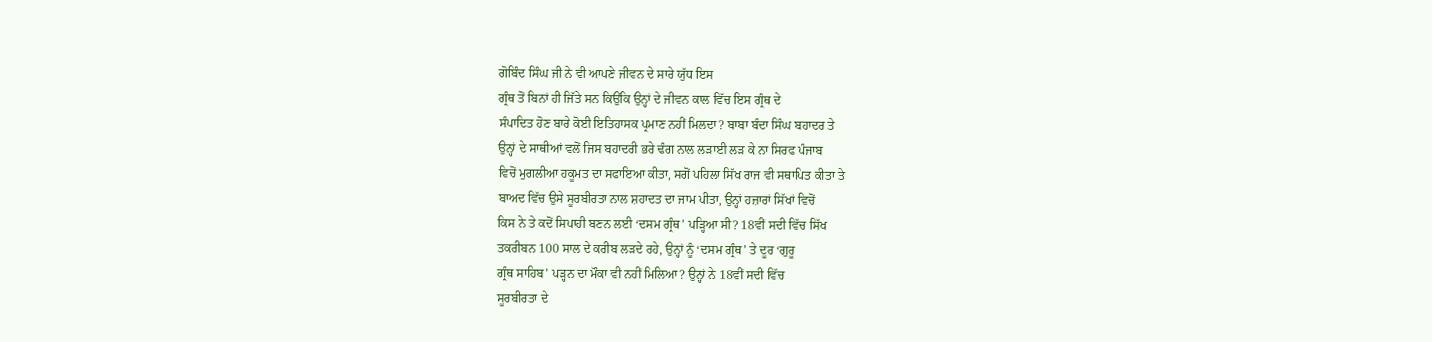ਗੋਬਿੰਦ ਸਿੰਘ ਜੀ ਨੇ ਵੀ ਆਪਣੇ ਜੀਵਨ ਦੇ ਸਾਰੇ ਯੁੱਧ ਇਸ
ਗ੍ਰੰਥ ਤੋਂ ਬਿਨਾਂ ਹੀ ਜਿੱਤੇ ਸਨ ਕਿਉਂਕਿ ਉਨ੍ਹਾਂ ਦੇ ਜੀਵਨ ਕਾਲ ਵਿੱਚ ਇਸ ਗ੍ਰੰਥ ਦੇ
ਸੰਪਾਦਿਤ ਹੋਣ ਬਾਰੇ ਕੋਈ ਇਤਿਹਾਸਕ ਪ੍ਰਮਾਣ ਨਹੀਂ ਮਿਲਦਾ? ਬਾਬਾ ਬੰਦਾ ਸਿੰਘ ਬਹਾਦਰ ਤੇ
ਉਨ੍ਹਾਂ ਦੇ ਸਾਥੀਆਂ ਵਲੋਂ ਜਿਸ ਬਹਾਦਰੀ ਭਰੇ ਢੰਗ ਨਾਲ ਲੜਾਈ ਲੜ ਕੇ ਨਾ ਸਿਰਫ ਪੰਜਾਬ
ਵਿਚੋਂ ਮੁਗਲੀਆ ਹਕੂਮਤ ਦਾ ਸਫਾਇਆ ਕੀਤਾ, ਸਗੋਂ ਪਹਿਲਾ ਸਿੱਖ ਰਾਜ ਵੀ ਸਥਾਪਿਤ ਕੀਤਾ ਤੇ
ਬਾਅਦ ਵਿੱਚ ਉਸੇ ਸੂਰਬੀਰਤਾ ਨਾਲ ਸ਼ਹਾਦਤ ਦਾ ਜਾਮ ਪੀਤਾ, ਉਨ੍ਹਾਂ ਹਜ਼ਾਰਾਂ ਸਿੱਖਾਂ ਵਿਚੋਂ
ਕਿਸ ਨੇ ਤੇ ਕਦੋਂ ਸਿਪਾਹੀ ਬਣਨ ਲਈ ‘ਦਸਮ ਗ੍ਰੰਥ’ ਪੜ੍ਹਿਆ ਸੀ? 18ਵੀਂ ਸਦੀ ਵਿੱਚ ਸਿੱਖ
ਤਕਰੀਬਨ 100 ਸਾਲ ਦੇ ਕਰੀਬ ਲੜਦੇ ਰਹੇ, ਉਨ੍ਹਾਂ ਨੂੰ ‘ਦਸਮ ਗ੍ਰੰਥ’ ਤੇ ਦੂਰ ‘ਗੁਰੂ
ਗ੍ਰੰਥ ਸਾਹਿਬ’ ਪੜ੍ਹਨ ਦਾ ਮੌਕਾ ਵੀ ਨਹੀਂ ਮਿਲਿਆ? ਉਨ੍ਹਾਂ ਨੇ 18ਵੀਂ ਸਦੀ ਵਿੱਚ
ਸੂਰਬੀਰਤਾ ਦੇ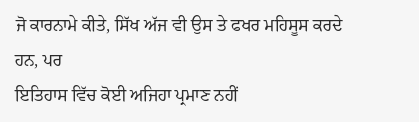ਜੋ ਕਾਰਨਾਮੇ ਕੀਤੇ, ਸਿੱਖ ਅੱਜ ਵੀ ਉਸ ਤੇ ਫਖਰ ਮਹਿਸੂਸ ਕਰਦੇ ਹਨ, ਪਰ
ਇਤਿਹਾਸ ਵਿੱਚ ਕੋਈ ਅਜਿਹਾ ਪ੍ਰਮਾਣ ਨਹੀਂ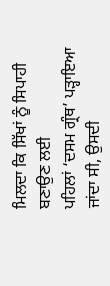ਮਿਲਦਾ ਕਿ ਸਿੱਖਾਂ ਨੂੰ ਸਿਪਾਹੀ ਬਣਾਉਣ ਲਈ
ਪਹਿਲਾਂ ‘ਦਸਮ ਗ੍ਰੰਥ’ ਪੜ੍ਹਾਇਆ ਜਾਂਦਾ ਸੀ, ਉਸਦੀ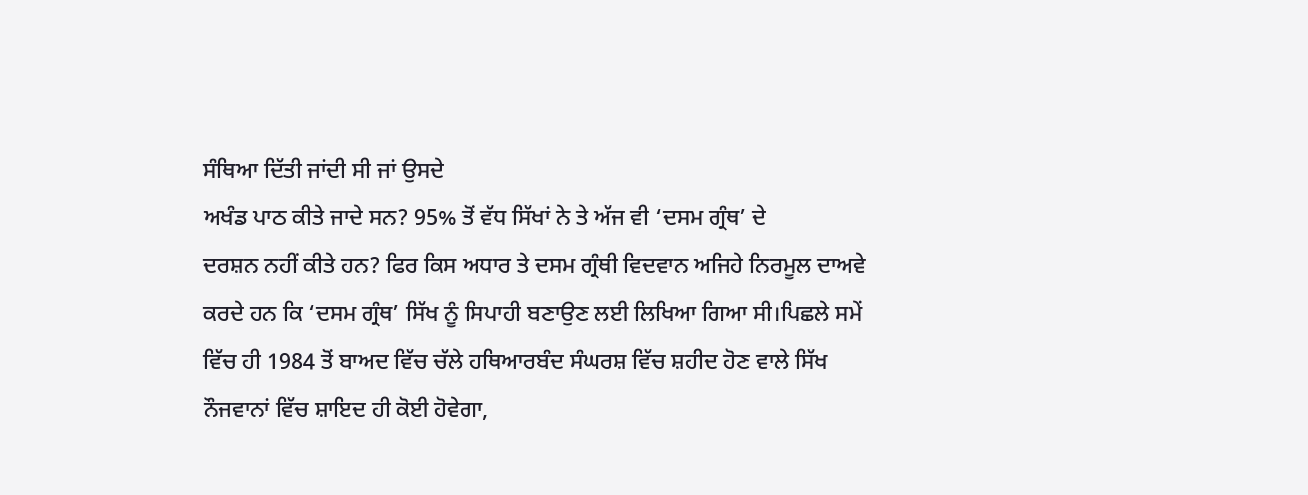ਸੰਥਿਆ ਦਿੱਤੀ ਜਾਂਦੀ ਸੀ ਜਾਂ ਉਸਦੇ
ਅਖੰਡ ਪਾਠ ਕੀਤੇ ਜਾਦੇ ਸਨ? 95% ਤੋਂ ਵੱਧ ਸਿੱਖਾਂ ਨੇ ਤੇ ਅੱਜ ਵੀ ‘ਦਸਮ ਗ੍ਰੰਥ’ ਦੇ
ਦਰਸ਼ਨ ਨਹੀਂ ਕੀਤੇ ਹਨ? ਫਿਰ ਕਿਸ ਅਧਾਰ ਤੇ ਦਸਮ ਗ੍ਰੰਥੀ ਵਿਦਵਾਨ ਅਜਿਹੇ ਨਿਰਮੂਲ ਦਾਅਵੇ
ਕਰਦੇ ਹਨ ਕਿ ‘ਦਸਮ ਗ੍ਰੰਥ’ ਸਿੱਖ ਨੂੰ ਸਿਪਾਹੀ ਬਣਾਉਣ ਲਈ ਲਿਖਿਆ ਗਿਆ ਸੀ।ਪਿਛਲੇ ਸਮੇਂ
ਵਿੱਚ ਹੀ 1984 ਤੋਂ ਬਾਅਦ ਵਿੱਚ ਚੱਲੇ ਹਥਿਆਰਬੰਦ ਸੰਘਰਸ਼ ਵਿੱਚ ਸ਼ਹੀਦ ਹੋਣ ਵਾਲੇ ਸਿੱਖ
ਨੌਜਵਾਨਾਂ ਵਿੱਚ ਸ਼ਾਇਦ ਹੀ ਕੋਈ ਹੋਵੇਗਾ,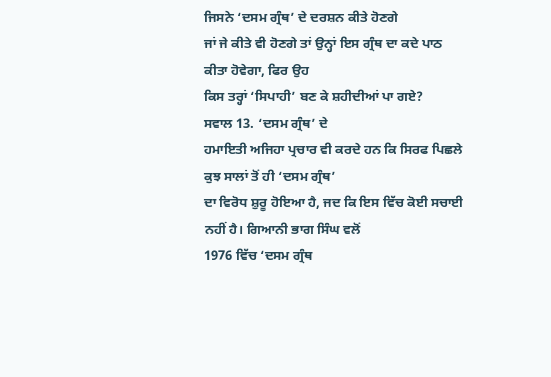ਜਿਸਨੇ ‘ਦਸਮ ਗ੍ਰੰਥ’ ਦੇ ਦਰਸ਼ਨ ਕੀਤੇ ਹੋਣਗੇ
ਜਾਂ ਜੇ ਕੀਤੇ ਵੀ ਹੋਣਗੇ ਤਾਂ ਉਨ੍ਹਾਂ ਇਸ ਗ੍ਰੰਥ ਦਾ ਕਦੇ ਪਾਠ ਕੀਤਾ ਹੋਵੇਗਾ, ਫਿਰ ਉਹ
ਕਿਸ ਤਰ੍ਹਾਂ ‘ਸਿਪਾਹੀ’ ਬਣ ਕੇ ਸ਼ਹੀਦੀਆਂ ਪਾ ਗਏ?
ਸਵਾਲ 13. ‘ਦਸਮ ਗ੍ਰੰਥ’ ਦੇ
ਹਮਾਇਤੀ ਅਜਿਹਾ ਪ੍ਰਚਾਰ ਵੀ ਕਰਦੇ ਹਨ ਕਿ ਸਿਰਫ ਪਿਛਲੇ ਕੁਝ ਸਾਲਾਂ ਤੋਂ ਹੀ ‘ਦਸਮ ਗ੍ਰੰਥ’
ਦਾ ਵਿਰੋਧ ਸ਼ੁਰੂ ਹੋਇਆ ਹੈ, ਜਦ ਕਿ ਇਸ ਵਿੱਚ ਕੋਈ ਸਚਾਈ ਨਹੀਂ ਹੈ। ਗਿਆਨੀ ਭਾਗ ਸਿੰਘ ਵਲੋਂ
1976 ਵਿੱਚ ‘ਦਸਮ ਗ੍ਰੰਥ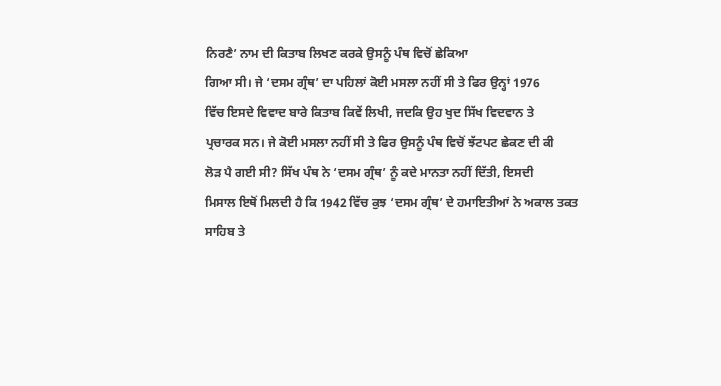ਨਿਰਣੈ’ ਨਾਮ ਦੀ ਕਿਤਾਬ ਲਿਖਣ ਕਰਕੇ ਉਸਨੂੰ ਪੰਥ ਵਿਚੋਂ ਛੇਕਿਆ
ਗਿਆ ਸੀ। ਜੇ ‘ਦਸਮ ਗ੍ਰੰਥ’ ਦਾ ਪਹਿਲਾਂ ਕੋਈ ਮਸਲਾ ਨਹੀਂ ਸੀ ਤੇ ਫਿਰ ਉਨ੍ਹਾਂ 1976
ਵਿੱਚ ਇਸਦੇ ਵਿਵਾਦ ਬਾਰੇ ਕਿਤਾਬ ਕਿਵੇਂ ਲਿਖੀ, ਜਦਕਿ ਉਹ ਖੁਦ ਸਿੱਖ ਵਿਦਵਾਨ ਤੇ
ਪ੍ਰਚਾਰਕ ਸਨ। ਜੇ ਕੋਈ ਮਸਲਾ ਨਹੀਂ ਸੀ ਤੇ ਫਿਰ ਉਸਨੂੰ ਪੰਥ ਵਿਚੋਂ ਝੱਟਪਟ ਛੇਕਣ ਦੀ ਕੀ
ਲੋੜ ਪੈ ਗਈ ਸੀ? ਸਿੱਖ ਪੰਥ ਨੇ ‘ਦਸਮ ਗ੍ਰੰਥ’ ਨੂੰ ਕਦੇ ਮਾਨਤਾ ਨਹੀਂ ਦਿੱਤੀ, ਇਸਦੀ
ਮਿਸਾਲ ਇਥੋਂ ਮਿਲਦੀ ਹੈ ਕਿ 1942 ਵਿੱਚ ਕੁਝ ‘ਦਸਮ ਗ੍ਰੰਥ’ ਦੇ ਹਮਾਇਤੀਆਂ ਨੇ ਅਕਾਲ ਤਕਤ
ਸਾਹਿਬ ਤੇ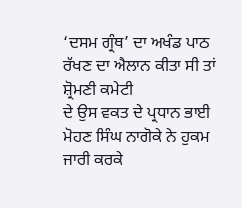‘ਦਸਮ ਗ੍ਰੰਥ’ ਦਾ ਅਖੰਡ ਪਾਠ ਰੱਖਣ ਦਾ ਐਲਾਨ ਕੀਤਾ ਸੀ ਤਾਂ ਸ਼੍ਰੋਮਣੀ ਕਮੇਟੀ
ਦੇ ਉਸ ਵਕਤ ਦੇ ਪ੍ਰਧਾਨ ਭਾਈ ਮੋਹਣ ਸਿੰਘ ਨਾਗੋਕੇ ਨੇ ਹੁਕਮ ਜਾਰੀ ਕਰਕੇ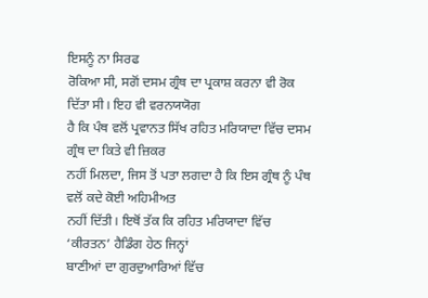ਇਸਨੂੰ ਨਾ ਸਿਰਫ
ਰੋਕਿਆ ਸੀ, ਸਗੋਂ ਦਸਮ ਗ੍ਰੰਥ ਦਾ ਪ੍ਰਕਾਸ਼ ਕਰਨਾ ਵੀ ਰੋਕ ਦਿੱਤਾ ਸੀ। ਇਹ ਵੀ ਵਰਨਯਯੋਗ
ਹੈ ਕਿ ਪੰਥ ਵਲੋਂ ਪ੍ਰਵਾਨਤ ਸਿੱਖ ਰਹਿਤ ਮਰਿਯਾਦਾ ਵਿੱਚ ਦਸਮ ਗ੍ਰੰਥ ਦਾ ਕਿਤੇ ਵੀ ਜ਼ਿਕਰ
ਨਹੀਂ ਮਿਲਦਾ, ਜਿਸ ਤੋਂ ਪਤਾ ਲਗਦਾ ਹੈ ਕਿ ਇਸ ਗ੍ਰੰਥ ਨੂੰ ਪੰਥ ਵਲੋਂ ਕਦੇ ਕੋਈ ਅਹਿਮੀਅਤ
ਨਹੀਂ ਦਿੱਤੀ। ਇਥੋਂ ਤੱਕ ਕਿ ਰਹਿਤ ਮਰਿਯਾਦਾ ਵਿੱਚ ‘ਕੀਰਤਨ’ ਹੈਡਿੰਗ ਹੇਠ ਜਿਨ੍ਹਾਂ
ਬਾਣੀਆਂ ਦਾ ਗੁਰਦੁਆਰਿਆਂ ਵਿੱਚ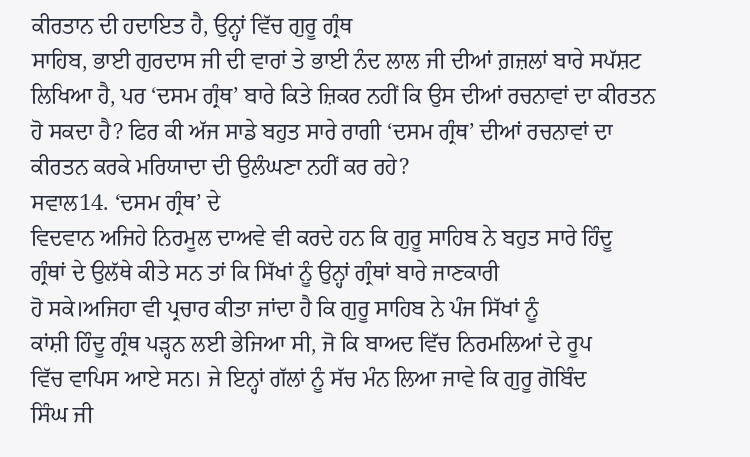ਕੀਰਤਾਨ ਦੀ ਹਦਾਇਤ ਹੈ, ਉਨ੍ਹਾਂ ਵਿੱਚ ਗੁਰੂ ਗ੍ਰੰਥ
ਸਾਹਿਬ, ਭਾਈ ਗੁਰਦਾਸ ਜੀ ਦੀ ਵਾਰਾਂ ਤੇ ਭਾਈ ਨੰਦ ਲਾਲ ਜੀ ਦੀਆਂ ਗ਼ਜ਼ਲਾਂ ਬਾਰੇ ਸਪੱਸ਼ਟ
ਲਿਖਿਆ ਹੈ, ਪਰ ‘ਦਸਮ ਗ੍ਰੰਥ’ ਬਾਰੇ ਕਿਤੇ ਜ਼ਿਕਰ ਨਹੀਂ ਕਿ ਉਸ ਦੀਆਂ ਰਚਨਾਵਾਂ ਦਾ ਕੀਰਤਨ
ਹੋ ਸਕਦਾ ਹੈ? ਫਿਰ ਕੀ ਅੱਜ ਸਾਡੇ ਬਹੁਤ ਸਾਰੇ ਰਾਗੀ ‘ਦਸਮ ਗ੍ਰੰਥ’ ਦੀਆਂ ਰਚਨਾਵਾਂ ਦਾ
ਕੀਰਤਨ ਕਰਕੇ ਮਰਿਯਾਦਾ ਦੀ ਉਲੰਘਣਾ ਨਹੀਂ ਕਰ ਰਹੇ?
ਸਵਾਲ14. ‘ਦਸਮ ਗ੍ਰੰਥ’ ਦੇ
ਵਿਦਵਾਨ ਅਜਿਹੇ ਨਿਰਮੂਲ ਦਾਅਵੇ ਵੀ ਕਰਦੇ ਹਨ ਕਿ ਗੁਰੂ ਸਾਹਿਬ ਨੇ ਬਹੁਤ ਸਾਰੇ ਹਿੰਦੂ
ਗ੍ਰੰਥਾਂ ਦੇ ਉਲੱਥੇ ਕੀਤੇ ਸਨ ਤਾਂ ਕਿ ਸਿੱਖਾਂ ਨੂੰ ਉਨ੍ਹਾਂ ਗ੍ਰੰਥਾਂ ਬਾਰੇ ਜਾਣਕਾਰੀ
ਹੋ ਸਕੇ।ਅਜਿਹਾ ਵੀ ਪ੍ਰਚਾਰ ਕੀਤਾ ਜਾਂਦਾ ਹੈ ਕਿ ਗੁਰੂ ਸਾਹਿਬ ਨੇ ਪੰਜ ਸਿੱਖਾਂ ਨੂੰ
ਕਾਂਸ਼ੀ ਹਿੰਦੂ ਗ੍ਰੰਥ ਪੜ੍ਹਨ ਲਈ ਭੇਜਿਆ ਸੀ, ਜੋ ਕਿ ਬਾਅਦ ਵਿੱਚ ਨਿਰਮਲਿਆਂ ਦੇ ਰੂਪ
ਵਿੱਚ ਵਾਪਿਸ ਆਏ ਸਨ। ਜੇ ਇਨ੍ਹਾਂ ਗੱਲਾਂ ਨੂੰ ਸੱਚ ਮੰਨ ਲਿਆ ਜਾਵੇ ਕਿ ਗੁਰੂ ਗੋਬਿੰਦ
ਸਿੰਘ ਜੀ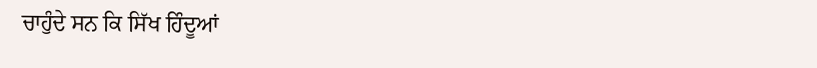ਚਾਹੁੰਦੇ ਸਨ ਕਿ ਸਿੱਖ ਹਿੰਦੂਆਂ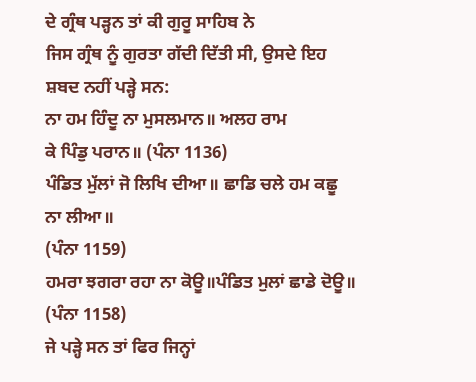ਦੇ ਗ੍ਰੰਥ ਪੜ੍ਹਨ ਤਾਂ ਕੀ ਗੁਰੂ ਸਾਹਿਬ ਨੇ
ਜਿਸ ਗ੍ਰੰਥ ਨੂੰ ਗੁਰਤਾ ਗੱਦੀ ਦਿੱਤੀ ਸੀ, ਉਸਦੇ ਇਹ ਸ਼ਬਦ ਨਹੀਂ ਪੜ੍ਹੇ ਸਨ:
ਨਾ ਹਮ ਹਿੰਦੂ ਨਾ ਮੁਸਲਮਾਨ॥ ਅਲਹ ਰਾਮ
ਕੇ ਪਿੰਡੁ ਪਰਾਨ॥ (ਪੰਨਾ 1136)
ਪੰਡਿਤ ਮੁੱਲਾਂ ਜੋ ਲਿਖਿ ਦੀਆ॥ ਛਾਡਿ ਚਲੇ ਹਮ ਕਛੂ ਨਾ ਲੀਆ॥
(ਪੰਨਾ 1159)
ਹਮਰਾ ਝਗਰਾ ਰਹਾ ਨਾ ਕੋਊ॥ਪੰਡਿਤ ਮੁਲਾਂ ਛਾਡੇ ਦੋਊ॥
(ਪੰਨਾ 1158)
ਜੇ ਪੜ੍ਹੇ ਸਨ ਤਾਂ ਫਿਰ ਜਿਨ੍ਹਾਂ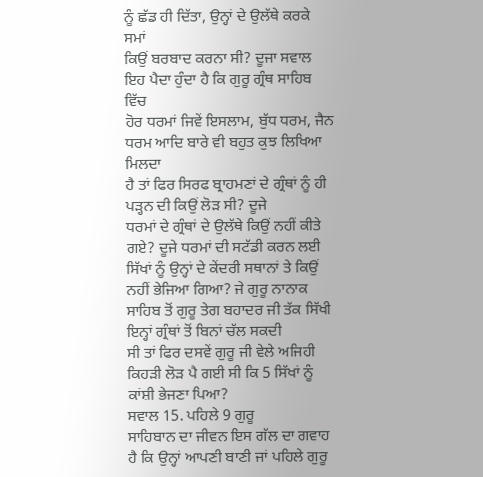ਨੂੰ ਛੱਡ ਹੀ ਦਿੱਤਾ, ਉਨ੍ਹਾਂ ਦੇ ਉਲੱਥੇ ਕਰਕੇ ਸਮਾਂ
ਕਿਉਂ ਬਰਬਾਦ ਕਰਨਾ ਸੀ? ਦੂਜਾ ਸਵਾਲ ਇਹ ਪੈਦਾ ਹੁੰਦਾ ਹੈ ਕਿ ਗੁਰੂ ਗ੍ਰੰਥ ਸਾਹਿਬ ਵਿੱਚ
ਹੋਰ ਧਰਮਾਂ ਜਿਵੇਂ ਇਸਲਾਮ, ਬੁੱਧ ਧਰਮ, ਜੈਨ ਧਰਮ ਆਦਿ ਬਾਰੇ ਵੀ ਬਹੁਤ ਕੁਝ ਲਿਖਿਆ ਮਿਲਦਾ
ਹੈ ਤਾਂ ਫਿਰ ਸਿਰਫ ਬ੍ਰਾਹਮਣਾਂ ਦੇ ਗ੍ਰੰਥਾਂ ਨੂੰ ਹੀ ਪੜ੍ਹਨ ਦੀ ਕਿਉਂ ਲੋੜ ਸੀ? ਦੂਜੇ
ਧਰਮਾਂ ਦੇ ਗ੍ਰੰਥਾਂ ਦੇ ਉਲੱਥੇ ਕਿਉਂ ਨਹੀਂ ਕੀਤੇ ਗਏ? ਦੂਜੇ ਧਰਮਾਂ ਦੀ ਸਟੱਡੀ ਕਰਨ ਲਈ
ਸਿੱਖਾਂ ਨੂੰ ਉਨ੍ਹਾਂ ਦੇ ਕੇਂਦਰੀ ਸਥਾਨਾਂ ਤੇ ਕਿਉਂ ਨਹੀਂ ਭੇਜਿਆ ਗਿਆ? ਜੇ ਗੁਰੂ ਨਾਨਾਕ
ਸਾਹਿਬ ਤੋਂ ਗੁਰੂ ਤੇਗ ਬਹਾਦਰ ਜੀ ਤੱਕ ਸਿੱਖੀ ਇਨ੍ਹਾਂ ਗ੍ਰੰਥਾਂ ਤੋਂ ਬਿਨਾਂ ਚੱਲ ਸਕਦੀ
ਸੀ ਤਾਂ ਫਿਰ ਦਸਵੇਂ ਗੁਰੂ ਜੀ ਵੇਲੇ ਅਜਿਹੀ ਕਿਹੜੀ ਲੋੜ ਪੈ ਗਈ ਸੀ ਕਿ 5 ਸਿੱਖਾਂ ਨੂੰ
ਕਾਂਸ਼ੀ ਭੇਜਣਾ ਪਿਆ?
ਸਵਾਲ 15. ਪਹਿਲੇ 9 ਗੁਰੂ
ਸਾਹਿਬਾਨ ਦਾ ਜੀਵਨ ਇਸ ਗੱਲ ਦਾ ਗਵਾਹ ਹੈ ਕਿ ਉਨ੍ਹਾਂ ਆਪਣੀ ਬਾਣੀ ਜਾਂ ਪਹਿਲੇ ਗੁਰੂ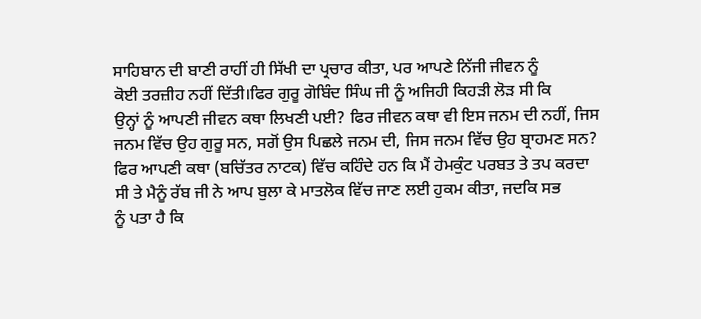ਸਾਹਿਬਾਨ ਦੀ ਬਾਣੀ ਰਾਹੀਂ ਹੀ ਸਿੱਖੀ ਦਾ ਪ੍ਰਚਾਰ ਕੀਤਾ, ਪਰ ਆਪਣੇ ਨਿੱਜੀ ਜੀਵਨ ਨੂੰ
ਕੋਈ ਤਰਜ਼ੀਹ ਨਹੀਂ ਦਿੱਤੀ।ਫਿਰ ਗੁਰੂ ਗੋਬਿੰਦ ਸਿੰਘ ਜੀ ਨੂੰ ਅਜਿਹੀ ਕਿਹੜੀ ਲੋੜ ਸੀ ਕਿ
ਉਨ੍ਹਾਂ ਨੂੰ ਆਪਣੀ ਜੀਵਨ ਕਥਾ ਲਿਖਣੀ ਪਈ? ਫਿਰ ਜੀਵਨ ਕਥਾ ਵੀ ਇਸ ਜਨਮ ਦੀ ਨਹੀਂ, ਜਿਸ
ਜਨਮ ਵਿੱਚ ਉਹ ਗੁਰੂ ਸਨ, ਸਗੋਂ ਉਸ ਪਿਛਲੇ ਜਨਮ ਦੀ, ਜਿਸ ਜਨਮ ਵਿੱਚ ਉਹ ਬ੍ਰਾਹਮਣ ਸਨ?
ਫਿਰ ਆਪਣੀ ਕਥਾ (ਬਚਿੱਤਰ ਨਾਟਕ) ਵਿੱਚ ਕਹਿੰਦੇ ਹਨ ਕਿ ਮੈਂ ਹੇਮਕੁੰਟ ਪਰਬਤ ਤੇ ਤਪ ਕਰਦਾ
ਸੀ ਤੇ ਮੈਨੂੰ ਰੱਬ ਜੀ ਨੇ ਆਪ ਬੁਲਾ ਕੇ ਮਾਤਲੋਕ ਵਿੱਚ ਜਾਣ ਲਈ ਹੁਕਮ ਕੀਤਾ, ਜਦਕਿ ਸਭ
ਨੂੰ ਪਤਾ ਹੈ ਕਿ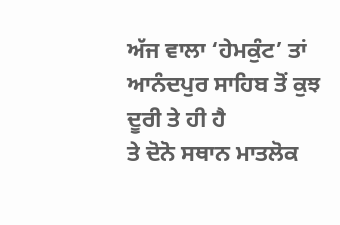ਅੱਜ ਵਾਲਾ ‘ਹੇਮਕੁੰਟ’ ਤਾਂ ਆਨੰਦਪੁਰ ਸਾਹਿਬ ਤੋਂ ਕੁਝ ਦੂਰੀ ਤੇ ਹੀ ਹੈ
ਤੇ ਦੋਨੋ ਸਥਾਨ ਮਾਤਲੋਕ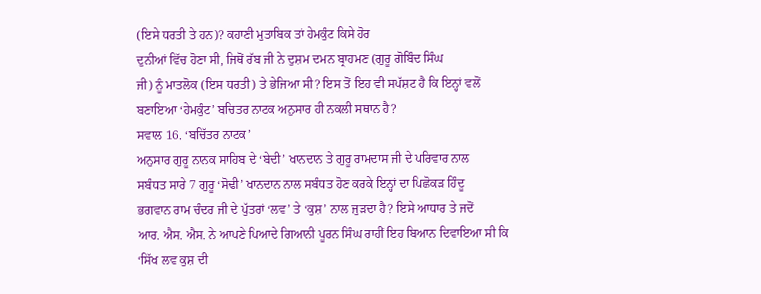(ਇਸੇ ਧਰਤੀ ਤੇ ਹਨ)? ਕਹਾਣੀ ਮੁਤਾਬਿਕ ਤਾਂ ਹੇਮਕੁੰਟ ਕਿਸੇ ਹੋਰ
ਦੁਨੀਆਂ ਵਿੱਚ ਹੋਣਾ ਸੀ, ਜਿਥੋਂ ਰੱਬ ਜੀ ਨੇ ਦੁਸ਼ਮ ਦਮਨ ਬ੍ਰਾਹਮਣ (ਗੁਰੂ ਗੋਬਿੰਦ ਸਿੰਘ
ਜੀ) ਨੂੰ ਮਾਤਲੋਕ (ਇਸ ਧਰਤੀ) ਤੇ ਭੇਜਿਆ ਸੀ? ਇਸ ਤੋਂ ਇਹ ਵੀ ਸਪੱਸ਼ਟ ਹੈ ਕਿ ਇਨ੍ਹਾਂ ਵਲੋਂ
ਬਣਾਇਆ ‘ਹੇਮਕੁੰਟ’ ਬਚਿਤਰ ਨਾਟਕ ਅਨੁਸਾਰ ਹੀ ਨਕਲੀ ਸਥਾਨ ਹੈ?
ਸਵਾਲ 16. ‘ਬਚਿੱਤਰ ਨਾਟਕ’
ਅਨੁਸਾਰ ਗੁਰੂ ਨਾਨਕ ਸਾਹਿਬ ਦੇ ‘ਬੇਦੀ’ ਖਾਨਦਾਨ ਤੇ ਗੁਰੂ ਰਾਮਦਾਸ ਜੀ ਦੇ ਪਰਿਵਾਰ ਨਾਲ
ਸਬੰਧਤ ਸਾਰੇ 7 ਗੁਰੂ ‘ਸੋਢੀ’ ਖਾਨਦਾਨ ਨਾਲ ਸਬੰਧਤ ਹੋਣ ਕਰਕੇ ਇਨ੍ਹਾਂ ਦਾ ਪਿਛੋਕੜ ਹਿੰਦੂ
ਭਗਵਾਨ ਰਾਮ ਚੰਦਰ ਜੀ ਦੇ ਪੁੱਤਰਾਂ ‘ਲਵ’ ਤੇ ‘ਕੁਸ਼’ ਨਾਲ ਜੁੜਦਾ ਹੈ? ਇਸੇ ਆਧਾਰ ਤੇ ਜਦੋਂ
ਆਰ. ਐਸ. ਐਸ. ਨੇ ਆਪਣੇ ਪਿਆਦੇ ਗਿਆਨੀ ਪੂਰਨ ਸਿੰਘ ਰਾਹੀਂ ਇਹ ਬਿਆਨ ਦਿਵਾਇਆ ਸੀ ਕਿ
‘ਸਿੱਖ ਲਵ ਕੁਸ਼ ਦੀ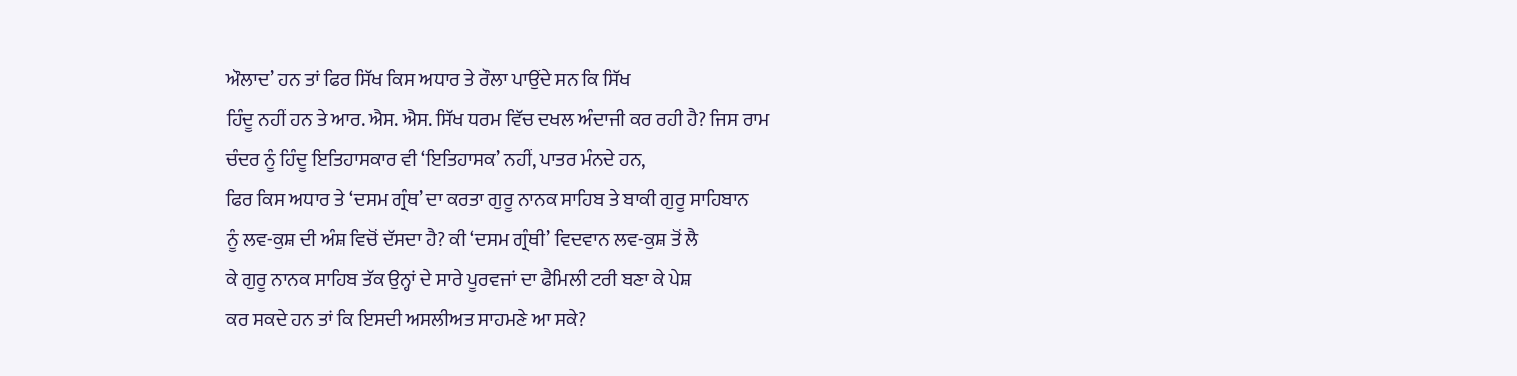ਔਲਾਦ’ ਹਨ ਤਾਂ ਫਿਰ ਸਿੱਖ ਕਿਸ ਅਧਾਰ ਤੇ ਰੌਲਾ ਪਾਉਂਦੇ ਸਨ ਕਿ ਸਿੱਖ
ਹਿੰਦੂ ਨਹੀਂ ਹਨ ਤੇ ਆਰ. ਐਸ. ਐਸ. ਸਿੱਖ ਧਰਮ ਵਿੱਚ ਦਖਲ ਅੰਦਾਜੀ ਕਰ ਰਹੀ ਹੈ? ਜਿਸ ਰਾਮ
ਚੰਦਰ ਨੂੰ ਹਿੰਦੂ ਇਤਿਹਾਸਕਾਰ ਵੀ ‘ਇਤਿਹਾਸਕ’ ਨਹੀਂ, ਪਾਤਰ ਮੰਨਦੇ ਹਨ,
ਫਿਰ ਕਿਸ ਅਧਾਰ ਤੇ ‘ਦਸਮ ਗ੍ਰੰਥ’ ਦਾ ਕਰਤਾ ਗੁਰੂ ਨਾਨਕ ਸਾਹਿਬ ਤੇ ਬਾਕੀ ਗੁਰੂ ਸਾਹਿਬਾਨ
ਨੂੰ ਲਵ-ਕੁਸ਼ ਦੀ ਅੰਸ਼ ਵਿਚੋਂ ਦੱਸਦਾ ਹੈ? ਕੀ ‘ਦਸਮ ਗ੍ਰੰਥੀ’ ਵਿਦਵਾਨ ਲਵ-ਕੁਸ਼ ਤੋਂ ਲੈ
ਕੇ ਗੁਰੂ ਨਾਨਕ ਸਾਹਿਬ ਤੱਕ ਉਨ੍ਹਾਂ ਦੇ ਸਾਰੇ ਪੂਰਵਜਾਂ ਦਾ ਫੈਮਿਲੀ ਟਰੀ ਬਣਾ ਕੇ ਪੇਸ਼
ਕਰ ਸਕਦੇ ਹਨ ਤਾਂ ਕਿ ਇਸਦੀ ਅਸਲੀਅਤ ਸਾਹਮਣੇ ਆ ਸਕੇ?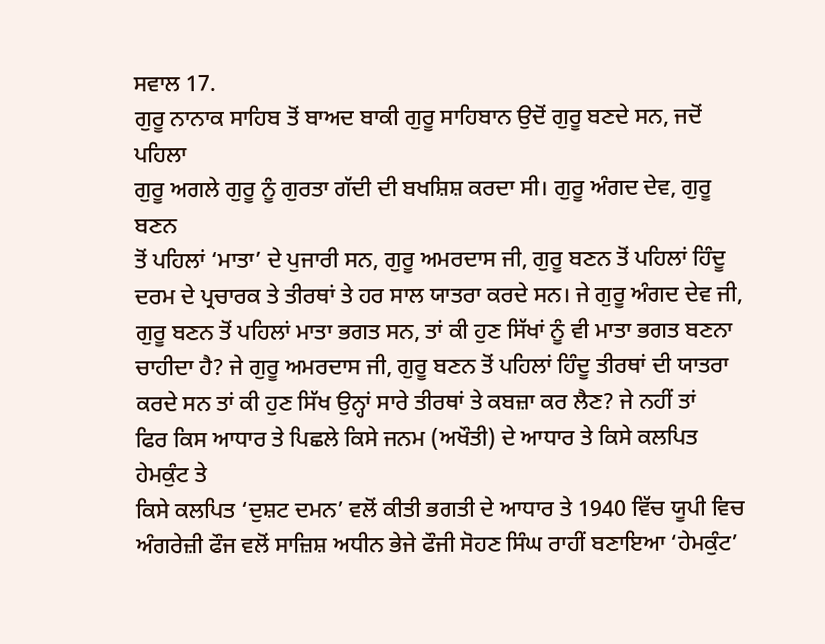ਸਵਾਲ 17.
ਗੁਰੂ ਨਾਨਾਕ ਸਾਹਿਬ ਤੋਂ ਬਾਅਦ ਬਾਕੀ ਗੁਰੂ ਸਾਹਿਬਾਨ ਉਦੋਂ ਗੁਰੂ ਬਣਦੇ ਸਨ, ਜਦੋਂ ਪਹਿਲਾ
ਗੁਰੂ ਅਗਲੇ ਗੁਰੂ ਨੂੰ ਗੁਰਤਾ ਗੱਦੀ ਦੀ ਬਖਸ਼ਿਸ਼ ਕਰਦਾ ਸੀ। ਗੁਰੂ ਅੰਗਦ ਦੇਵ, ਗੁਰੂ ਬਣਨ
ਤੋਂ ਪਹਿਲਾਂ ‘ਮਾਤਾ’ ਦੇ ਪੁਜਾਰੀ ਸਨ, ਗੁਰੂ ਅਮਰਦਾਸ ਜੀ, ਗੁਰੂ ਬਣਨ ਤੋਂ ਪਹਿਲਾਂ ਹਿੰਦੂ
ਦਰਮ ਦੇ ਪ੍ਰਚਾਰਕ ਤੇ ਤੀਰਥਾਂ ਤੇ ਹਰ ਸਾਲ ਯਾਤਰਾ ਕਰਦੇ ਸਨ। ਜੇ ਗੁਰੂ ਅੰਗਦ ਦੇਵ ਜੀ,
ਗੁਰੂ ਬਣਨ ਤੋਂ ਪਹਿਲਾਂ ਮਾਤਾ ਭਗਤ ਸਨ, ਤਾਂ ਕੀ ਹੁਣ ਸਿੱਖਾਂ ਨੂੰ ਵੀ ਮਾਤਾ ਭਗਤ ਬਣਨਾ
ਚਾਹੀਦਾ ਹੈ? ਜੇ ਗੁਰੂ ਅਮਰਦਾਸ ਜੀ, ਗੁਰੂ ਬਣਨ ਤੋਂ ਪਹਿਲਾਂ ਹਿੰਦੂ ਤੀਰਥਾਂ ਦੀ ਯਾਤਰਾ
ਕਰਦੇ ਸਨ ਤਾਂ ਕੀ ਹੁਣ ਸਿੱਖ ਉਨ੍ਹਾਂ ਸਾਰੇ ਤੀਰਥਾਂ ਤੇ ਕਬਜ਼ਾ ਕਰ ਲੈਣ? ਜੇ ਨਹੀਂ ਤਾਂ
ਫਿਰ ਕਿਸ ਆਧਾਰ ਤੇ ਪਿਛਲੇ ਕਿਸੇ ਜਨਮ (ਅਖੌਤੀ) ਦੇ ਆਧਾਰ ਤੇ ਕਿਸੇ ਕਲਪਿਤ ਹੇਮਕੁੰਟ ਤੇ
ਕਿਸੇ ਕਲਪਿਤ ‘ਦੁਸ਼ਟ ਦਮਨ’ ਵਲੋਂ ਕੀਤੀ ਭਗਤੀ ਦੇ ਆਧਾਰ ਤੇ 1940 ਵਿੱਚ ਯੂਪੀ ਵਿਚ
ਅੰਗਰੇਜ਼ੀ ਫੌਜ ਵਲੋਂ ਸਾਜ਼ਿਸ਼ ਅਧੀਨ ਭੇਜੇ ਫੌਜੀ ਸੋਹਣ ਸਿੰਘ ਰਾਹੀਂ ਬਣਾਇਆ ‘ਹੇਮਕੁੰਟ’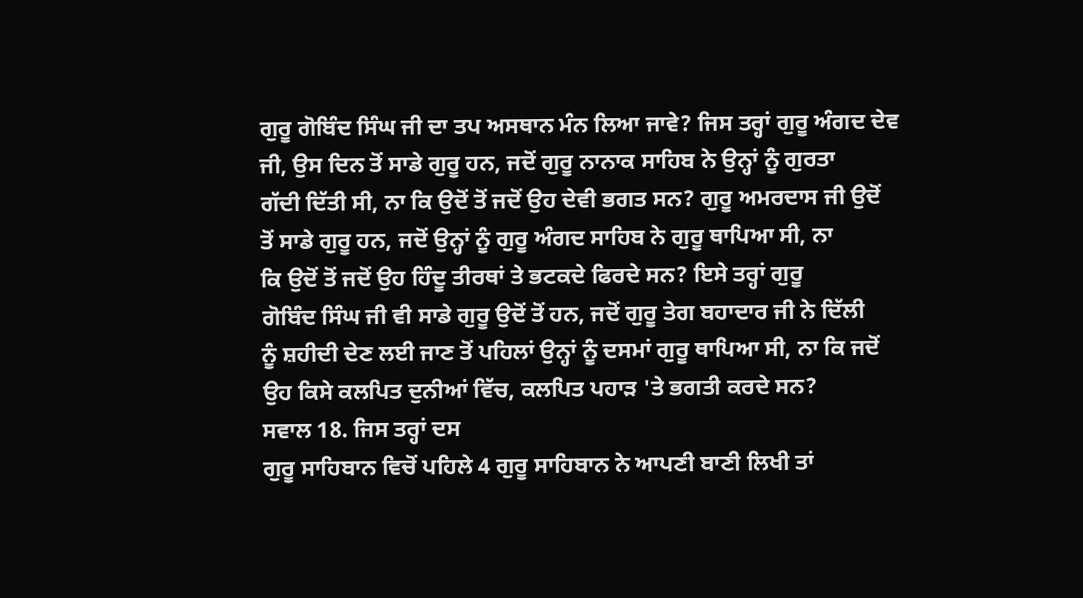ਗੁਰੂ ਗੋਬਿੰਦ ਸਿੰਘ ਜੀ ਦਾ ਤਪ ਅਸਥਾਨ ਮੰਨ ਲਿਆ ਜਾਵੇ? ਜਿਸ ਤਰ੍ਹਾਂ ਗੁਰੂ ਅੰਗਦ ਦੇਵ
ਜੀ, ਉਸ ਦਿਨ ਤੋਂ ਸਾਡੇ ਗੁਰੂ ਹਨ, ਜਦੋਂ ਗੁਰੂ ਨਾਨਾਕ ਸਾਹਿਬ ਨੇ ਉਨ੍ਹਾਂ ਨੂੰ ਗੁਰਤਾ
ਗੱਦੀ ਦਿੱਤੀ ਸੀ, ਨਾ ਕਿ ਉਦੋਂ ਤੋਂ ਜਦੋਂ ਉਹ ਦੇਵੀ ਭਗਤ ਸਨ? ਗੁਰੂ ਅਮਰਦਾਸ ਜੀ ਉਦੋਂ
ਤੋਂ ਸਾਡੇ ਗੁਰੂ ਹਨ, ਜਦੋਂ ਉਨ੍ਹਾਂ ਨੂੰ ਗੁਰੂ ਅੰਗਦ ਸਾਹਿਬ ਨੇ ਗੁਰੂ ਥਾਪਿਆ ਸੀ, ਨਾ
ਕਿ ਉਦੋਂ ਤੋਂ ਜਦੋਂ ਉਹ ਹਿੰਦੂ ਤੀਰਥਾਂ ਤੇ ਭਟਕਦੇ ਫਿਰਦੇ ਸਨ? ਇਸੇ ਤਰ੍ਹਾਂ ਗੁਰੂ
ਗੋਬਿੰਦ ਸਿੰਘ ਜੀ ਵੀ ਸਾਡੇ ਗੁਰੂ ਉਦੋਂ ਤੋਂ ਹਨ, ਜਦੋਂ ਗੁਰੂ ਤੇਗ ਬਹਾਦਾਰ ਜੀ ਨੇ ਦਿੱਲੀ
ਨੂੰ ਸ਼ਹੀਦੀ ਦੇਣ ਲਈ ਜਾਣ ਤੋਂ ਪਹਿਲਾਂ ਉਨ੍ਹਾਂ ਨੂੰ ਦਸਮਾਂ ਗੁਰੂ ਥਾਪਿਆ ਸੀ, ਨਾ ਕਿ ਜਦੋਂ
ਉਹ ਕਿਸੇ ਕਲਪਿਤ ਦੁਨੀਆਂ ਵਿੱਚ, ਕਲਪਿਤ ਪਹਾੜ 'ਤੇ ਭਗਤੀ ਕਰਦੇ ਸਨ?
ਸਵਾਲ 18. ਜਿਸ ਤਰ੍ਹਾਂ ਦਸ
ਗੁਰੂ ਸਾਹਿਬਾਨ ਵਿਚੋਂ ਪਹਿਲੇ 4 ਗੁਰੂ ਸਾਹਿਬਾਨ ਨੇ ਆਪਣੀ ਬਾਣੀ ਲਿਖੀ ਤਾਂ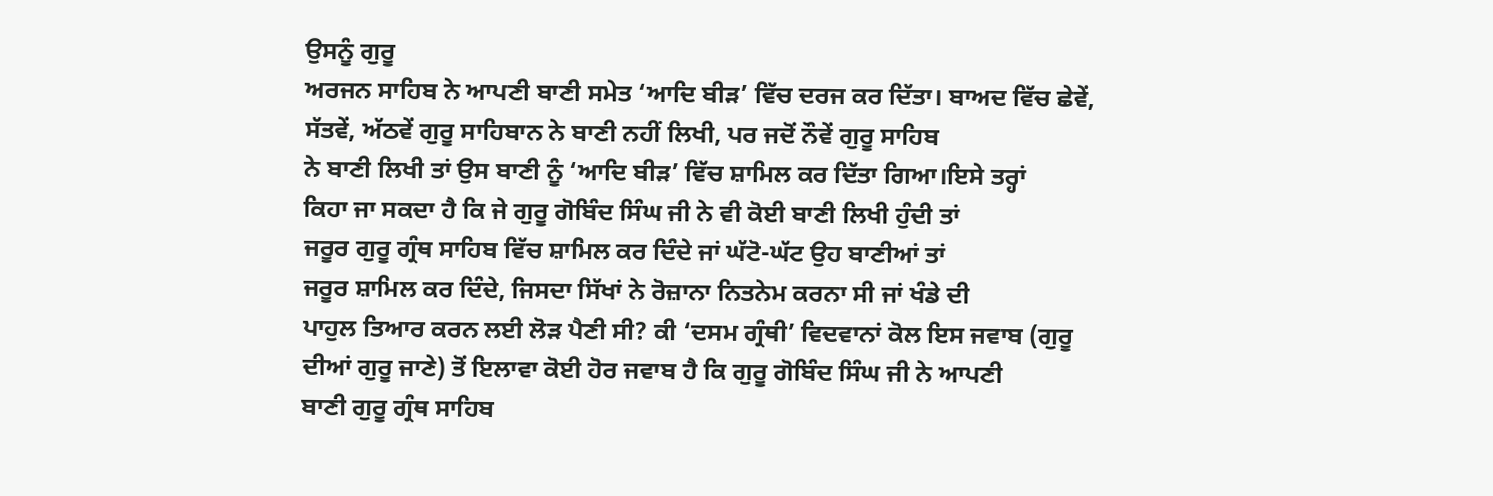ਉਸਨੂੰ ਗੁਰੂ
ਅਰਜਨ ਸਾਹਿਬ ਨੇ ਆਪਣੀ ਬਾਣੀ ਸਮੇਤ ‘ਆਦਿ ਬੀੜ’ ਵਿੱਚ ਦਰਜ ਕਰ ਦਿੱਤਾ। ਬਾਅਦ ਵਿੱਚ ਛੇਵੇਂ,
ਸੱਤਵੇਂ, ਅੱਠਵੇਂ ਗੁਰੂ ਸਾਹਿਬਾਨ ਨੇ ਬਾਣੀ ਨਹੀਂ ਲਿਖੀ, ਪਰ ਜਦੋਂ ਨੌਵੇਂ ਗੁਰੂ ਸਾਹਿਬ
ਨੇ ਬਾਣੀ ਲਿਖੀ ਤਾਂ ਉਸ ਬਾਣੀ ਨੂੰ ‘ਆਦਿ ਬੀੜ’ ਵਿੱਚ ਸ਼ਾਮਿਲ ਕਰ ਦਿੱਤਾ ਗਿਆ।ਇਸੇ ਤਰ੍ਹਾਂ
ਕਿਹਾ ਜਾ ਸਕਦਾ ਹੈ ਕਿ ਜੇ ਗੁਰੂ ਗੋਬਿੰਦ ਸਿੰਘ ਜੀ ਨੇ ਵੀ ਕੋਈ ਬਾਣੀ ਲਿਖੀ ਹੁੰਦੀ ਤਾਂ
ਜਰੂਰ ਗੁਰੂ ਗ੍ਰੰਥ ਸਾਹਿਬ ਵਿੱਚ ਸ਼ਾਮਿਲ ਕਰ ਦਿੰਦੇ ਜਾਂ ਘੱਟੋ-ਘੱਟ ਉਹ ਬਾਣੀਆਂ ਤਾਂ
ਜਰੂਰ ਸ਼ਾਮਿਲ ਕਰ ਦਿੰਦੇ, ਜਿਸਦਾ ਸਿੱਖਾਂ ਨੇ ਰੋਜ਼ਾਨਾ ਨਿਤਨੇਮ ਕਰਨਾ ਸੀ ਜਾਂ ਖੰਡੇ ਦੀ
ਪਾਹੁਲ ਤਿਆਰ ਕਰਨ ਲਈ ਲੋੜ ਪੈਣੀ ਸੀ? ਕੀ ‘ਦਸਮ ਗ੍ਰੰਥੀ’ ਵਿਦਵਾਨਾਂ ਕੋਲ ਇਸ ਜਵਾਬ (ਗੁਰੂ
ਦੀਆਂ ਗੁਰੂ ਜਾਣੇ) ਤੋਂ ਇਲਾਵਾ ਕੋਈ ਹੋਰ ਜਵਾਬ ਹੈ ਕਿ ਗੁਰੂ ਗੋਬਿੰਦ ਸਿੰਘ ਜੀ ਨੇ ਆਪਣੀ
ਬਾਣੀ ਗੁਰੂ ਗ੍ਰੰਥ ਸਾਹਿਬ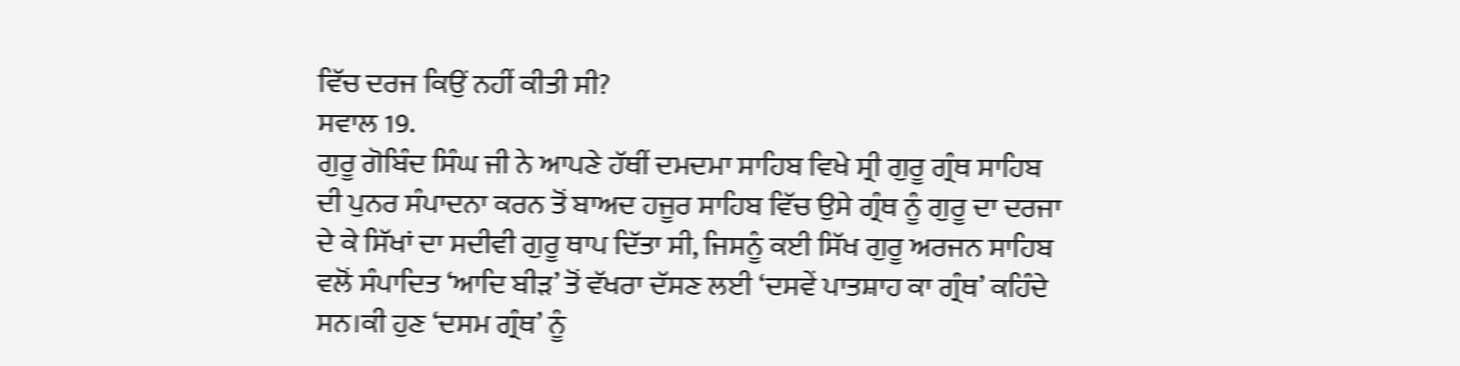ਵਿੱਚ ਦਰਜ ਕਿਉਂ ਨਹੀਂ ਕੀਤੀ ਸੀ?
ਸਵਾਲ 19.
ਗੁਰੂ ਗੋਬਿੰਦ ਸਿੰਘ ਜੀ ਨੇ ਆਪਣੇ ਹੱਥੀਂ ਦਮਦਮਾ ਸਾਹਿਬ ਵਿਖੇ ਸ੍ਰੀ ਗੁਰੂ ਗ੍ਰੰਥ ਸਾਹਿਬ
ਦੀ ਪੁਨਰ ਸੰਪਾਦਨਾ ਕਰਨ ਤੋਂ ਬਾਅਦ ਹਜੂਰ ਸਾਹਿਬ ਵਿੱਚ ਉਸੇ ਗ੍ਰੰਥ ਨੂੰ ਗੁਰੂ ਦਾ ਦਰਜਾ
ਦੇ ਕੇ ਸਿੱਖਾਂ ਦਾ ਸਦੀਵੀ ਗੁਰੂ ਥਾਪ ਦਿੱਤਾ ਸੀ, ਜਿਸਨੂੰ ਕਈ ਸਿੱਖ ਗੁਰੂ ਅਰਜਨ ਸਾਹਿਬ
ਵਲੋਂ ਸੰਪਾਦਿਤ ‘ਆਦਿ ਬੀੜ’ ਤੋਂ ਵੱਖਰਾ ਦੱਸਣ ਲਈ ‘ਦਸਵੇਂ ਪਾਤਸ਼ਾਹ ਕਾ ਗ੍ਰੰਥ’ ਕਹਿੰਦੇ
ਸਨ।ਕੀ ਹੁਣ ‘ਦਸਮ ਗ੍ਰੰਥ’ ਨੂੰ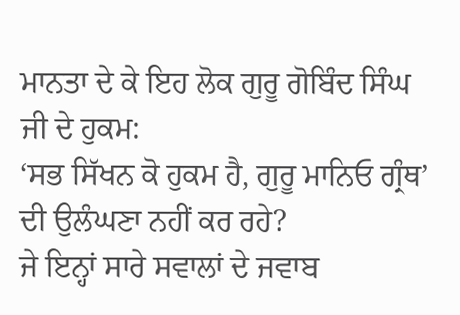ਮਾਨਤਾ ਦੇ ਕੇ ਇਹ ਲੋਕ ਗੁਰੂ ਗੋਬਿੰਦ ਸਿੰਘ ਜੀ ਦੇ ਹੁਕਮ:
‘ਸਭ ਸਿੱਖਨ ਕੋ ਹੁਕਮ ਹੈ, ਗੁਰੂ ਮਾਨਿਓ ਗ੍ਰੰਥ’ ਦੀ ਉਲੰਘਣਾ ਨਹੀਂ ਕਰ ਰਹੇ?
ਜੇ ਇਨ੍ਹਾਂ ਸਾਰੇ ਸਵਾਲਾਂ ਦੇ ਜਵਾਬ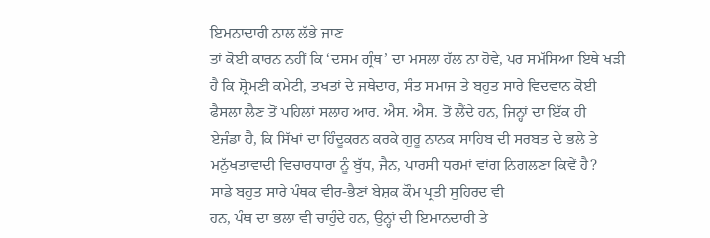ਇਮਨਾਦਾਰੀ ਨਾਲ ਲੱਭੇ ਜਾਣ
ਤਾਂ ਕੋਈ ਕਾਰਨ ਨਹੀਂ ਕਿ ‘ਦਸਮ ਗ੍ਰੰਥ’ ਦਾ ਮਸਲਾ ਹੱਲ ਨਾ ਹੋਵੇ, ਪਰ ਸਮੱਸਿਆ ਇਥੇ ਖੜੀ
ਹੈ ਕਿ ਸ਼੍ਰੋਮਣੀ ਕਮੇਟੀ, ਤਖਤਾਂ ਦੇ ਜਥੇਦਾਰ, ਸੰਤ ਸਮਾਜ ਤੇ ਬਹੁਤ ਸਾਰੇ ਵਿਦਵਾਨ ਕੋਈ
ਫੈਸਲਾ ਲੈਣ ਤੋਂ ਪਹਿਲਾਂ ਸਲਾਹ ਆਰ. ਐਸ. ਐਸ. ਤੋਂ ਲੈਂਦੇ ਹਨ, ਜਿਨ੍ਹਾਂ ਦਾ ਇੱਕ ਹੀ
ਏਜੰਡਾ ਹੈ, ਕਿ ਸਿੱਖਾਂ ਦਾ ਹਿੰਦੂਕਰਨ ਕਰਕੇ ਗੁਰੂ ਨਾਨਕ ਸਾਹਿਬ ਦੀ ਸਰਬਤ ਦੇ ਭਲੇ ਤੇ
ਮਨੁੱਖਤਾਵਾਦੀ ਵਿਚਾਰਧਾਰਾ ਨੂੰ ਬੁੱਧ, ਜੈਨ, ਪਾਰਸੀ ਧਰਮਾਂ ਵਾਂਗ ਨਿਗਲਣਾ ਕਿਵੇਂ ਹੈ?
ਸਾਡੇ ਬਹੁਤ ਸਾਰੇ ਪੰਥਕ ਵੀਰ-ਭੈਣਾਂ ਬੇਸ਼ਕ ਕੌਮ ਪ੍ਰਤੀ ਸੁਹਿਰਦ ਵੀ
ਹਨ, ਪੰਥ ਦਾ ਭਲਾ ਵੀ ਚਾਹੁੰਦੇ ਹਨ, ਉਨ੍ਹਾਂ ਦੀ ਇਮਾਨਦਾਰੀ ਤੇ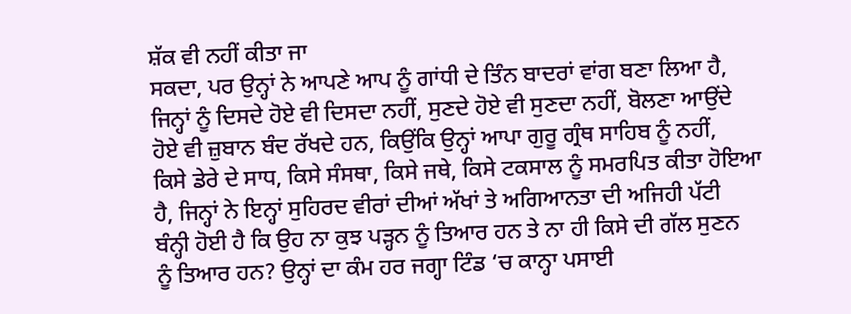ਸ਼ੱਕ ਵੀ ਨਹੀਂ ਕੀਤਾ ਜਾ
ਸਕਦਾ, ਪਰ ਉਨ੍ਹਾਂ ਨੇ ਆਪਣੇ ਆਪ ਨੂੰ ਗਾਂਧੀ ਦੇ ਤਿੰਨ ਬਾਦਰਾਂ ਵਾਂਗ ਬਣਾ ਲਿਆ ਹੈ,
ਜਿਨ੍ਹਾਂ ਨੂੰ ਦਿਸਦੇ ਹੋਏ ਵੀ ਦਿਸਦਾ ਨਹੀਂ, ਸੁਣਦੇ ਹੋਏ ਵੀ ਸੁਣਦਾ ਨਹੀਂ, ਬੋਲਣਾ ਆਉਂਦੇ
ਹੋਏ ਵੀ ਜ਼ੁਬਾਨ ਬੰਦ ਰੱਖਦੇ ਹਨ, ਕਿਉਂਕਿ ਉਨ੍ਹਾਂ ਆਪਾ ਗੁਰੂ ਗ੍ਰੰਥ ਸਾਹਿਬ ਨੂੰ ਨਹੀਂ,
ਕਿਸੇ ਡੇਰੇ ਦੇ ਸਾਧ, ਕਿਸੇ ਸੰਸਥਾ, ਕਿਸੇ ਜਥੇ, ਕਿਸੇ ਟਕਸਾਲ ਨੂੰ ਸਮਰਪਿਤ ਕੀਤਾ ਹੋਇਆ
ਹੈ, ਜਿਨ੍ਹਾਂ ਨੇ ਇਨ੍ਹਾਂ ਸੁਹਿਰਦ ਵੀਰਾਂ ਦੀਆਂ ਅੱਖਾਂ ਤੇ ਅਗਿਆਨਤਾ ਦੀ ਅਜਿਹੀ ਪੱਟੀ
ਬੰਨ੍ਹੀ ਹੋਈ ਹੈ ਕਿ ਉਹ ਨਾ ਕੁਝ ਪੜ੍ਹਨ ਨੂੰ ਤਿਆਰ ਹਨ ਤੇ ਨਾ ਹੀ ਕਿਸੇ ਦੀ ਗੱਲ ਸੁਣਨ
ਨੂੰ ਤਿਆਰ ਹਨ? ਉਨ੍ਹਾਂ ਦਾ ਕੰਮ ਹਰ ਜਗ੍ਹਾ ਟਿੰਡ ‘ਚ ਕਾਨ੍ਹਾ ਪਸਾਈ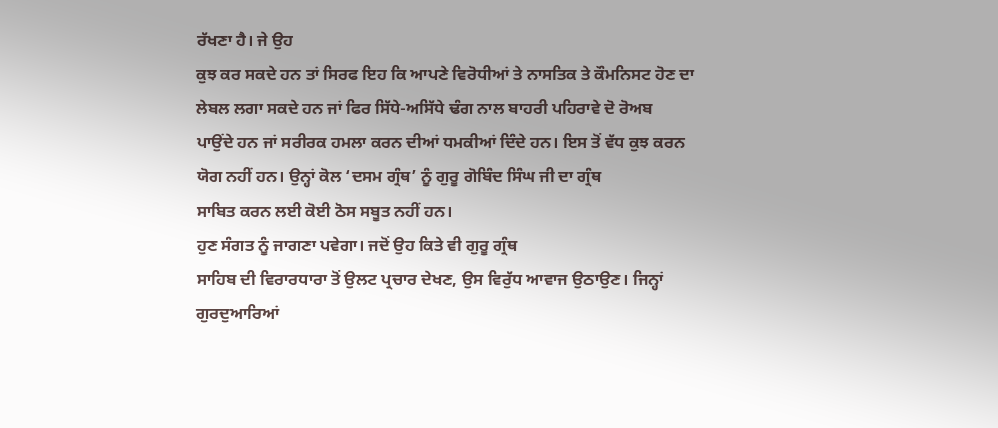ਰੱਖਣਾ ਹੈ। ਜੇ ਉਹ
ਕੁਝ ਕਰ ਸਕਦੇ ਹਨ ਤਾਂ ਸਿਰਫ ਇਹ ਕਿ ਆਪਣੇ ਵਿਰੋਧੀਆਂ ਤੇ ਨਾਸਤਿਕ ਤੇ ਕੌਮਨਿਸਟ ਹੋਣ ਦਾ
ਲੇਬਲ ਲਗਾ ਸਕਦੇ ਹਨ ਜਾਂ ਫਿਰ ਸਿੱਧੇ-ਅਸਿੱਧੇ ਢੰਗ ਨਾਲ ਬਾਹਰੀ ਪਹਿਰਾਵੇ ਦੋ ਰੋਅਬ
ਪਾਉਂਦੇ ਹਨ ਜਾਂ ਸਰੀਰਕ ਹਮਲਾ ਕਰਨ ਦੀਆਂ ਧਮਕੀਆਂ ਦਿੰਦੇ ਹਨ। ਇਸ ਤੋਂ ਵੱਧ ਕੁਝ ਕਰਨ
ਯੋਗ ਨਹੀਂ ਹਨ। ਉਨ੍ਹਾਂ ਕੋਲ ‘ਦਸਮ ਗ੍ਰੰਥ’ ਨੂੰ ਗੁਰੂ ਗੋਬਿੰਦ ਸਿੰਘ ਜੀ ਦਾ ਗ੍ਰੰਥ
ਸਾਬਿਤ ਕਰਨ ਲਈ ਕੋਈ ਠੋਸ ਸਬੂਤ ਨਹੀਂ ਹਨ।
ਹੁਣ ਸੰਗਤ ਨੂੰ ਜਾਗਣਾ ਪਵੇਗਾ। ਜਦੋਂ ਉਹ ਕਿਤੇ ਵੀ ਗੁਰੂ ਗ੍ਰੰਥ
ਸਾਹਿਬ ਦੀ ਵਿਰਾਰਧਾਰਾ ਤੋਂ ਉਲਟ ਪ੍ਰਚਾਰ ਦੇਖਣ, ਉਸ ਵਿਰੁੱਧ ਆਵਾਜ ਉਠਾਉਣ। ਜਿਨ੍ਹਾਂ
ਗੁਰਦੁਆਰਿਆਂ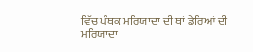ਵਿੱਚ ਪੰਥਕ ਮਰਿਯਾਦਾ ਦੀ ਥਾਂ ਡੇਰਿਆਂ ਦੀ ਮਰਿਯਾਦਾ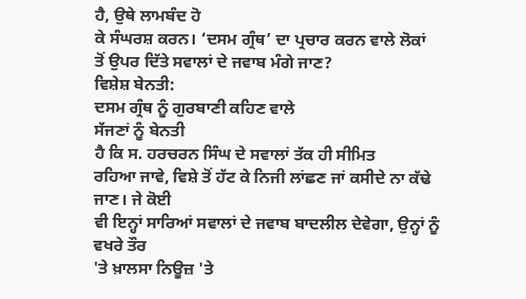ਹੈ, ਉਥੇ ਲਾਮਬੰਦ ਹੋ
ਕੇ ਸੰਘਰਸ਼ ਕਰਨ। ‘ਦਸਮ ਗ੍ਰੰਥ’ ਦਾ ਪ੍ਰਚਾਰ ਕਰਨ ਵਾਲੇ ਲੋਕਾਂ
ਤੋਂ ਉਪਰ ਦਿੱਤੇ ਸਵਾਲਾਂ ਦੇ ਜਵਾਬ ਮੰਗੇ ਜਾਣ?
ਵਿਸ਼ੇਸ਼ ਬੇਨਤੀ:
ਦਸਮ ਗ੍ਰੰਥ ਨੂੰ ਗੁਰਬਾਣੀ ਕਹਿਣ ਵਾਲੇ
ਸੱਜਣਾਂ ਨੂੰ ਬੇਨਤੀ
ਹੈ ਕਿ ਸ. ਹਰਚਰਨ ਸਿੰਘ ਦੇ ਸਵਾਲਾਂ ਤੱਕ ਹੀ ਸੀਮਿਤ
ਰਹਿਆ ਜਾਵੇ, ਵਿਸ਼ੇ ਤੋਂ ਹੱਟ ਕੇ ਨਿਜੀ ਲਾਂਛਣ ਜਾਂ ਕਸੀਦੇ ਨਾ ਕੱਢੇ ਜਾਣ। ਜੇ ਕੋਈ
ਵੀ ਇਨ੍ਹਾਂ ਸਾਰਿਆਂ ਸਵਾਲਾਂ ਦੇ ਜਵਾਬ ਬਾਦਲੀਲ ਦੇਵੇਗਾ, ਉਨ੍ਹਾਂ ਨੂੰ ਵਖਰੇ ਤੌਰ
'ਤੇ ਖ਼ਾਲਸਾ ਨਿਊਜ਼ 'ਤੇ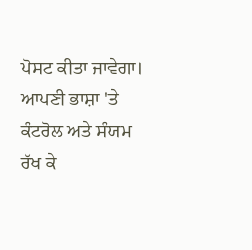ਪੋਸਟ ਕੀਤਾ ਜਾਵੇਗਾ। ਆਪਣੀ ਭਾਸ਼ਾ 'ਤੇ ਕੰਟਰੋਲ ਅਤੇ ਸੰਯਮ
ਰੱਖ ਕੇ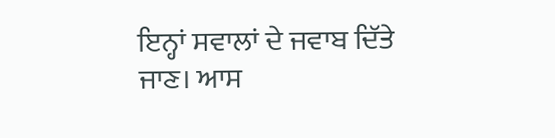ਇਨ੍ਹਾਂ ਸਵਾਲਾਂ ਦੇ ਜਵਾਬ ਦਿੱਤੇ ਜਾਣ। ਆਸ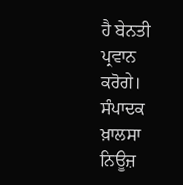ਹੈ ਬੇਨਤੀ ਪ੍ਰਵਾਨ ਕਰੋਗੇ।
ਸੰਪਾਦਕ ਖ਼ਾਲਸਾ ਨਿਊਜ਼